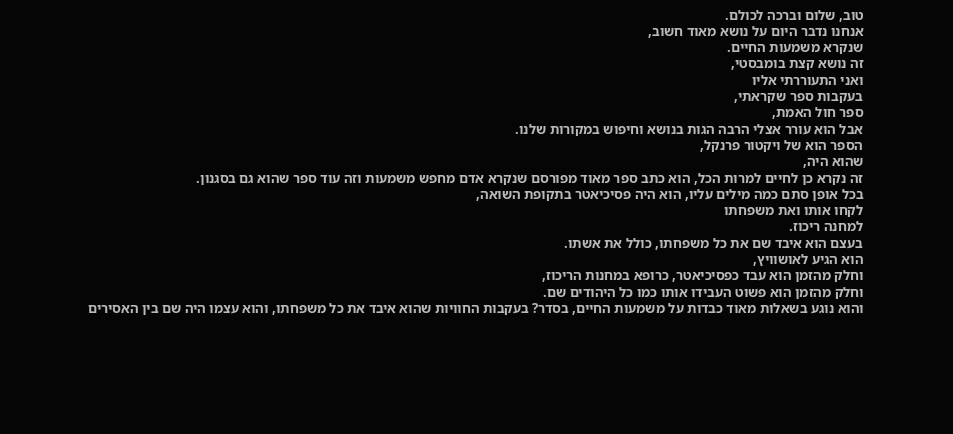טוב, שלום וברכה לכולם.
אנחנו נדבר היום על נושא מאוד חשוב,
שנקרא משמעות החיים.
זה נושא קצת בומבסטי,
ואני התעוררתי אליו
בעקבות ספר שקראתי,
ספר חול האמת,
אבל הוא עורר אצלי הרבה הגות בנושא וחיפוש במקורות שלנו.
הספר הוא של ויקטור פרנקל,
שהוא היה,
זה נקרא כן לחיים למרות הכל, הוא כתב ספר מאוד מפורסם שנקרא אדם מחפש משמעות וזה עוד ספר שהוא גם בסגנון.
בכל אופן סתם כמה מילים עליו, הוא היה פסיכיאטר בתקופת השואה,
לקחו אותו ואת משפחתו
למחנה ריכוז.
בעצם הוא איבד שם את כל משפחתו, כולל את אשתו.
הוא הגיע לאושוויץ,
וחלק מהזמן הוא עבד כפסיכיאטר, כרופא במחנות הריכוז,
וחלק מהזמן הוא פשוט העבידו אותו כמו כל היהודים שם.
והוא נוגע בשאלות מאוד כבדות על משמעות החיים, בסדר? בעקבות החוויות שהוא איבד את כל משפחתו, והוא עצמו היה שם בין האסירים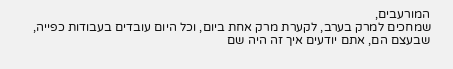המורעבים,
שמחכים למרק בערב, לקערת מרק אחת ביום, וכל היום עובדים בעבודות כפייה,
שבעצם הם, אתם יודעים איך זה היה שם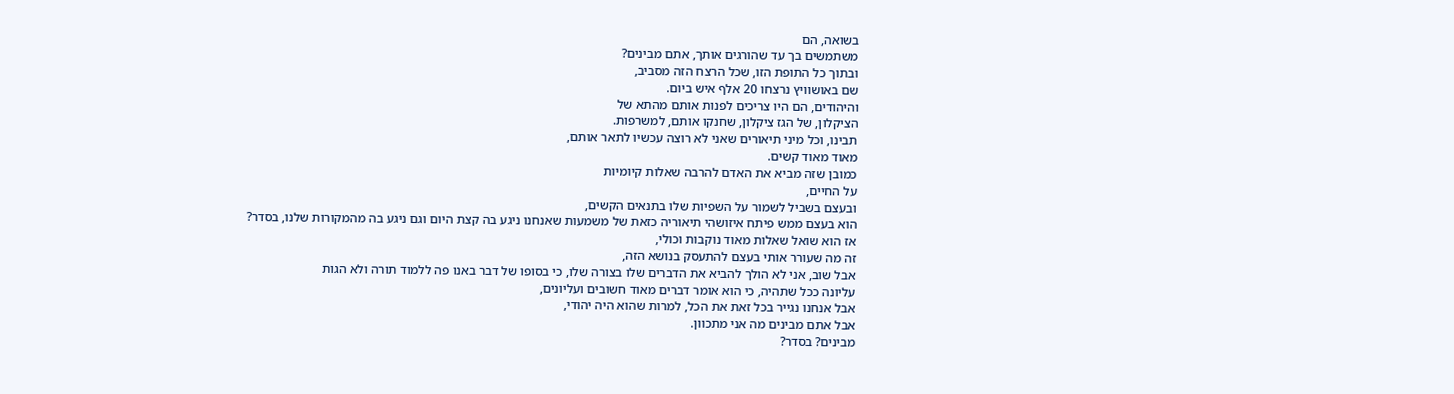בשואה, הם
משתמשים בך עד שהורגים אותך, אתם מבינים?
ובתוך כל התופת הזו, שכל הרצח הזה מסביב,
שם באושוויץ נרצחו 20 אלף איש ביום.
והיהודים, הם היו צריכים לפנות אותם מהתא של
הציקלון, של הגז ציקלון, שחנקו אותם, למשרפות.
תבינו, וכל מיני תיאורים שאני לא רוצה עכשיו לתאר אותם,
מאוד מאוד קשים.
כמובן שזה מביא את האדם להרבה שאלות קיומיות
על החיים,
ובעצם בשביל לשמור על השפיות שלו בתנאים הקשים,
הוא בעצם ממש פיתח איזושהי תיאוריה כזאת של משמעות שאנחנו ניגע בה קצת היום וגם ניגע בה מהמקורות שלנו, בסדר?
אז הוא שואל שאלות מאוד נוקבות וכולי,
זה מה שעורר אותי בעצם להתעסק בנושא הזה,
אבל שוב, אני לא הולך להביא את הדברים שלו בצורה שלו, כי בסופו של דבר באנו פה ללמוד תורה ולא הגות
עליונה ככל שתהיה, כי הוא אומר דברים מאוד חשובים ועליונים,
אבל אנחנו נגייר בכל זאת את הכל, למרות שהוא היה יהודי,
אבל אתם מבינים מה אני מתכוון.
מבינים? בסדר?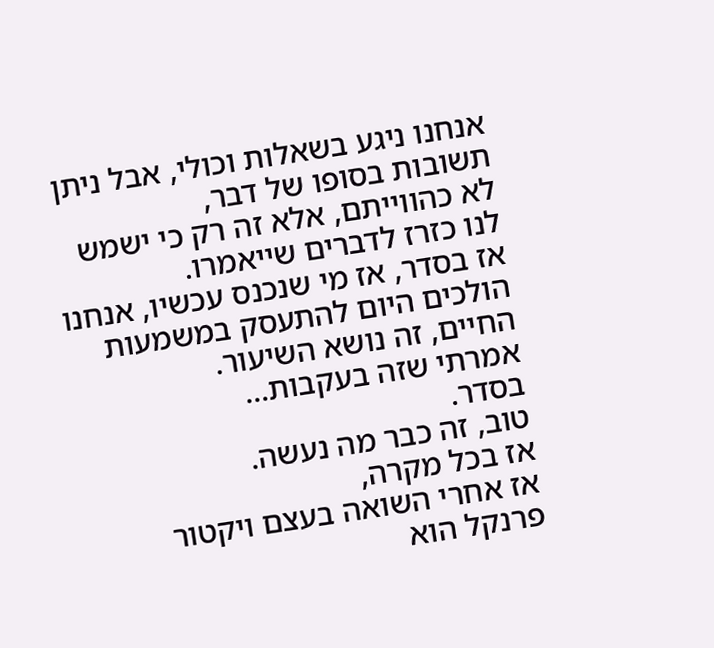אנחנו ניגע בשאלות וכולי, אבל ניתן תשובות בסופו של דבר,
לא כהווייתם, אלא זה רק כי ישמש לנו כזרז לדברים שייאמרו.
אז בסדר, אז מי שנכנס עכשיו, אנחנו הולכים היום להתעסק במשמעות החיים, זה נושא השיעור.
אמרתי שזה בעקבות...
בסדר.
טוב, זה כבר מה נעשה.
אז בכל מקרה,
אז אחרי השואה בעצם ויקטור פרנקל הוא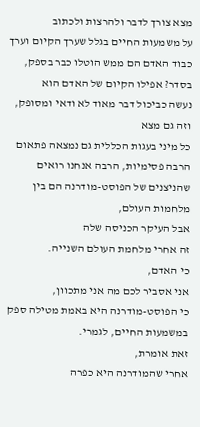מצא צורך לדבר ולהרצות ולכתוב
על משמעות החיים בגלל שערך הקיום וערך כבוד האדם הם ממש הוטלו כבר בספק, בסדר? אפילו הקיום של האדם הוא
נעשה כביכול דבר מאוד לא ודאי ומסופק, וזה גם מצא
כל מיני בעגות הכללית גם נמצאה פתאום הרבה פסימיות, הרבה אנחנו רואים שהניצנים של הפוסט-מודרנה הם בין מלחמות העולם,
אבל העיקר הכניסה שלה
זה אחרי מלחמת העולם השנייה.
כי האדם,
אני אסביר לכם מה אני מתכוון,
כי הפוסט-מודרנה היא באמת מטילה ספק במשמעות החיים, לגמרי.
זאת אומרת,
אחרי שהמודרנה היא כפרה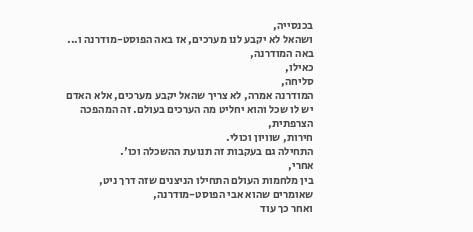בכנסייה,
ושהאל לא יקבע לנו מערכים, אז באה הפוסט-מודרנה ו...
באה המודרנה,
כאילו,
סליחה,
המודרנה אמרה, לא צריך שהאל יקבע מערכים, אלא האדם יש לו שכל והוא יחליט מה הערכים בעולם. זה המהפכה הצרפתית,
חירות, שוויון וכולי.
התחילה גם בעקבות זה תנועת ההשכלה וכו'.
אחרי,
בין מלחמות העולם התחילו הניצנים שזה דרך ניט,
שאומרים שהוא אבי הפוסט-מודרנה,
ואחר כך עוד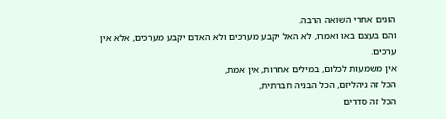הוגים אחרי השואה הרבה.
והם בעצם באו ואמרו, לא האל יקבע מערכים ולא האדם יקבע מערכים, אלא אין ערכים.
אין משמעות לכלום, במילים אחרות, אין אמת,
הכל זה ניהליזם, הכל הבניה חברתית,
הכל זה סדרים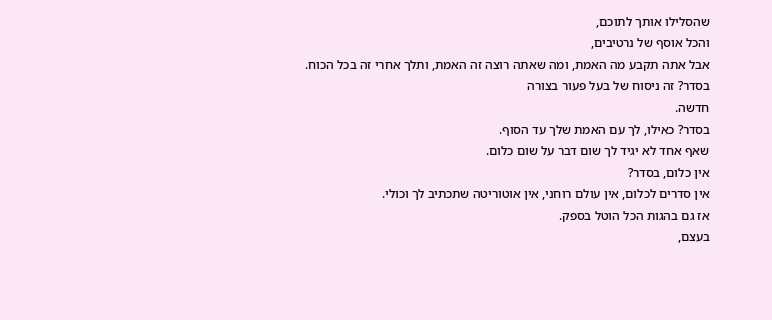שהסלילו אותך לתוכם,
והכל אוסף של נרטיבים,
אבל אתה תקבע מה האמת, ומה שאתה רוצה זה האמת, ותלך אחרי זה בכל הכוח.
בסדר? זה ניסוח של בעל פעור בצורה
חדשה.
בסדר? כאילו, לך עם האמת שלך עד הסוף.
שאף אחד לא יגיד לך שום דבר על שום כלום.
אין כלום, בסדר?
אין סדרים לכלום, אין עולם רוחני, אין אוטוריטה שתכתיב לך וכולי.
אז גם בהגות הכל הוטל בספק.
בעצם,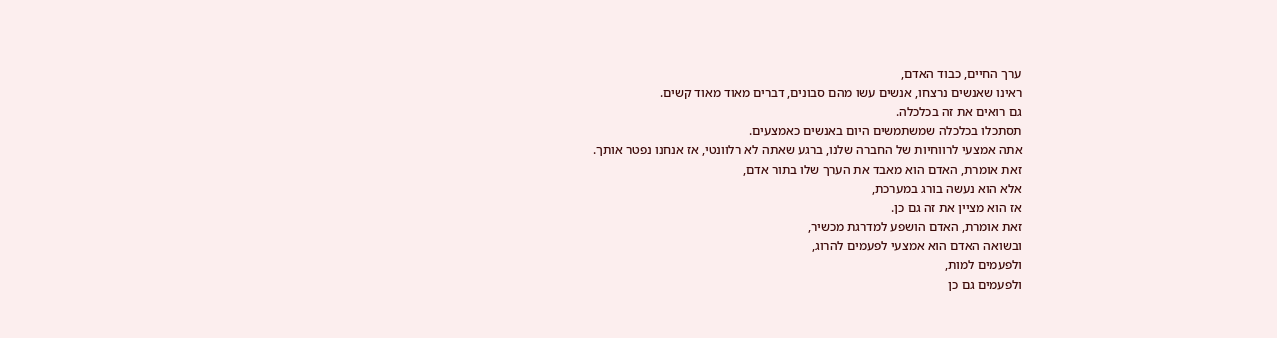ערך החיים, כבוד האדם,
ראינו שאנשים נרצחו, אנשים עשו מהם סבונים, דברים מאוד מאוד קשים.
גם רואים את זה בכלכלה.
תסתכלו בכלכלה שמשתמשים היום באנשים כאמצעים.
אתה אמצעי לרווחיות של החברה שלנו, ברגע שאתה לא רלוונטי, אז אנחנו נפטר אותך.
זאת אומרת, האדם הוא מאבד את הערך שלו בתור אדם,
אלא הוא נעשה בורג במערכת,
אז הוא מציין את זה גם כן.
זאת אומרת, האדם הושפע למדרגת מכשיר,
ובשואה האדם הוא אמצעי לפעמים להרוג,
ולפעמים למות,
ולפעמים גם כן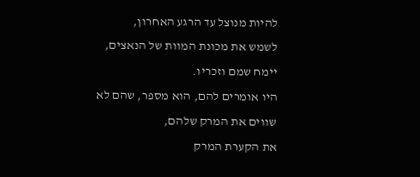להיות מנוצל עד הרגע האחרון,
לשמש את מכונת המוות של הנאצים, יימח שמם וזכריו.
היו אומרים להם, הוא מספר, שהם לא שווים את המרק שלהם,
את הקערת המרק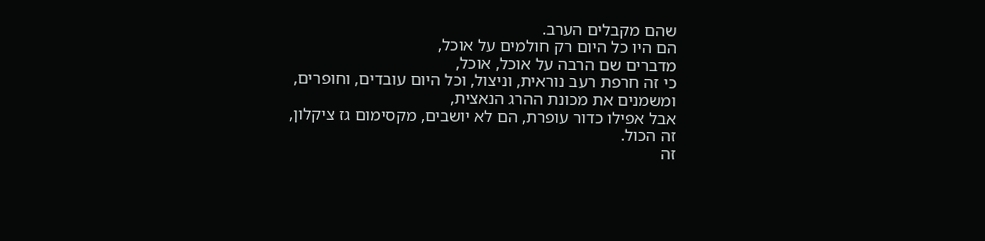שהם מקבלים הערב.
הם היו כל היום רק חולמים על אוכל,
מדברים שם הרבה על אוכל, אוכל,
כי זה חרפת רעב נוראית, וניצול, וכל היום עובדים, וחופרים,
ומשמנים את מכונת ההרג הנאצית,
אבל אפילו כדור עופרת, הם לא יושבים, מקסימום גז ציקלון,
זה הכול.
זה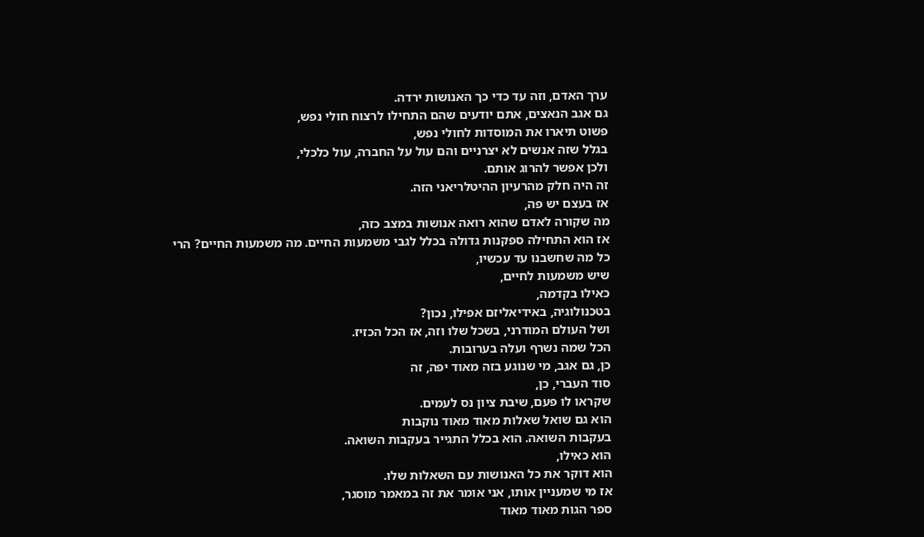ערך האדם, וזה עד כדי כך האנושות ירדה.
גם אגב הנאצים, אתם יודעים שהם התחילו לרצוח חולי נפש,
פשוט תיארו את המוסדות לחולי נפש,
בגלל שזה אנשים לא יצרניים והם עול על החברה, עול כלכלי,
ולכן אפשר להרוג אותם.
זה היה חלק מהרעיון ההיטלריאני הזה.
אז בעצם יש פה,
מה שקורה לאדם שהוא רואה אנושות במצב כזה,
אז הוא התחילה ספקנות גדולה בכלל לגבי משמעות החיים. מה משמעות החיים? הרי
כל מה שחשבנו עד עכשיו,
שיש משמעות לחיים,
כאילו בקדמה,
בטכנולוגיה, באידיאליזם אפילו, נכון?
ושל העולם המודרני, בשכל שלו וזה, אז הכל הכזיז.
הכל שמה נשרף ועלה בערובות.
כן, גם אגב, מי שנוגע בזה מאוד יפה, זה
סוד העברי, כן,
שקראו לו פעם, שיבת ציון נס לעמים.
הוא גם שואל שאלות מאוד מאוד נוקבות
בעקבות השואה. הוא בכלל התגייר בעקבות השואה.
הוא כאילו,
הוא דוקר את כל האנושות עם השאלות שלו.
אז מי שמעניין אותו, אני אומר את זה במאמר מוסגר,
ספר הגות מאוד מאוד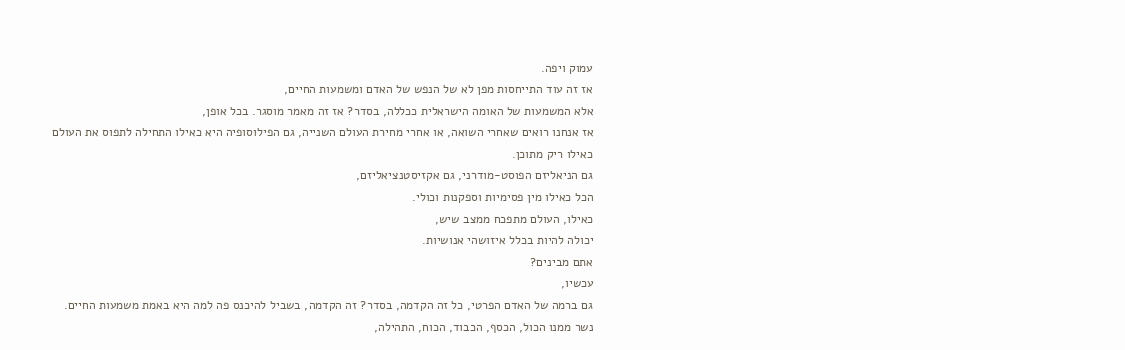עמוק ויפה.
אז זה עוד התייחסות מפן לא של הנפש של האדם ומשמעות החיים,
אלא המשמעות של האומה הישראלית ככללה, בסדר? אז זה מאמר מוסגר. בכל אופן,
אז אנחנו רואים שאחרי השואה, או אחרי מחירת העולם השנייה, גם הפילוסופיה היא כאילו התחילה לתפוס את העולם
כאילו ריק מתוכן.
גם הניאליזם הפוסט-מודרני, גם אקזיסטנציאליזם,
הכל כאילו מין פסימיות וספקנות וכולי.
כאילו, העולם מתפכח ממצב שיש,
יכולה להיות בכלל איזושהי אנושיות.
אתם מבינים?
עכשיו,
גם ברמה של האדם הפרטי, כל זה הקדמה, בסדר? זה הקדמה, בשביל להיכנס פה למה היא באמת משמעות החיים.
נשר ממנו הכול, הכסף, הכבוד, הכוח, התהילה,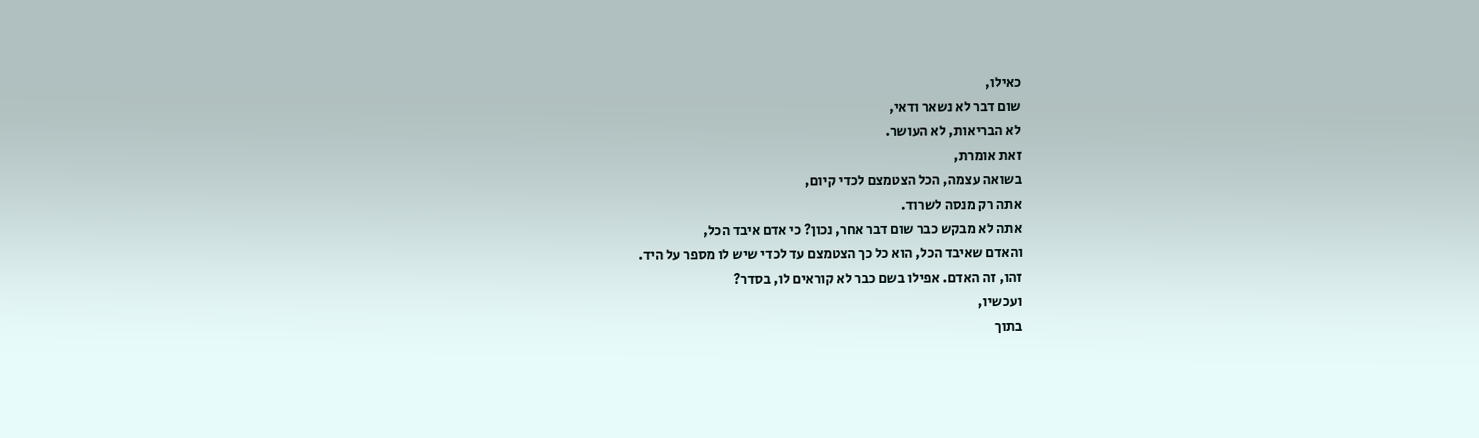כאילו,
שום דבר לא נשאר ודאי,
לא הבריאות, לא העושר.
זאת אומרת,
בשואה עצמה, הכל הצטמצם לכדי קיום,
אתה רק מנסה לשרוד.
אתה לא מבקש כבר שום דבר אחר, נכון? כי אדם איבד הכל,
והאדם שאיבד הכל, הוא כל כך הצטמצם עד לכדי שיש לו מספר על היד.
זהו, זה האדם. אפילו בשם כבר לא קוראים לו, בסדר?
ועכשיו,
בתוך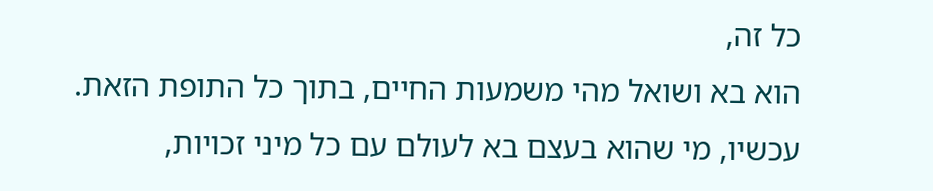כל זה,
הוא בא ושואל מהי משמעות החיים, בתוך כל התופת הזאת.
עכשיו, מי שהוא בעצם בא לעולם עם כל מיני זכויות,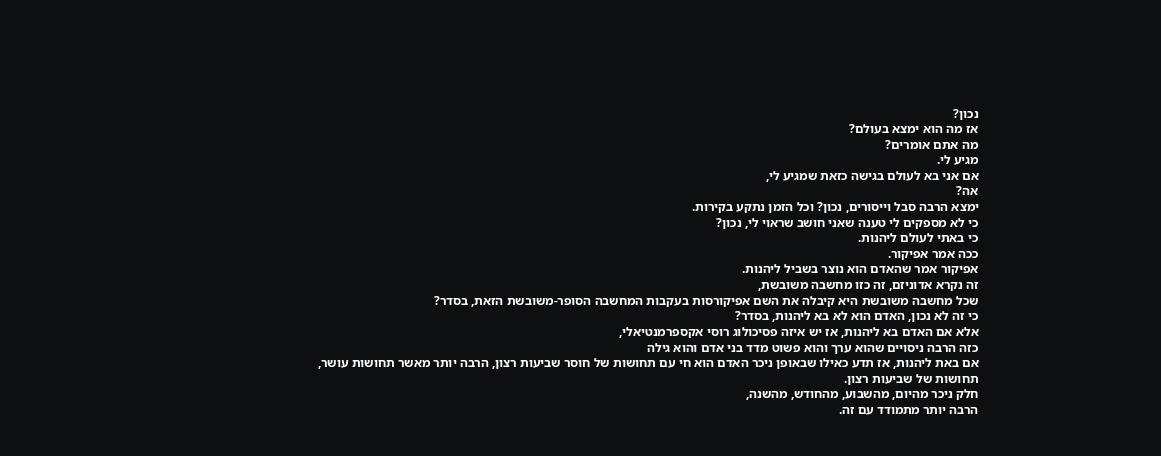נכון?
אז מה הוא ימצא בעולם?
מה אתם אומרים?
מגיע לי.
אם אני בא לעולם בגישה כזאת שמגיע לי,
אה?
ימצא הרבה סבל וייסורים, נכון? וכל הזמן נתקע בקירות.
כי לא מספקים לי טענה שאני חושב שראוי לי, נכון?
כי באתי לעולם ליהנות.
ככה אמר אפיקור.
אפיקור אמר שהאדם הוא נוצר בשביל ליהנות.
זה נקרא אדוניזם, זה כזו מחשבה משובשת,
שכל מחשבה משובשת היא קיבלה את השם אפיקורסות בעקבות המחשבה הסופר-משובשת הזאת, בסדר?
כי זה לא נכון, האדם הוא לא בא ליהנות, בסדר?
אלא אם האדם בא ליהנות, אז יש איזה פסיכולוג רוסי אקספרמנטיאלי,
כזה הרבה ניסויים שהוא ערך והוא פשוט מדד בני אדם והוא גילה
אם באת ליהנות, אז תדע כאילו שבאופן ניכר האדם הוא חי עם תחושות של חוסר שביעות רצון, הרבה יותר מאשר תחושות עושר,
תחושות של שביעות רצון.
חלק ניכר מהיום, מהשבוע, מהחודש, מהשנה,
הרבה יותר מתמודד עם זה.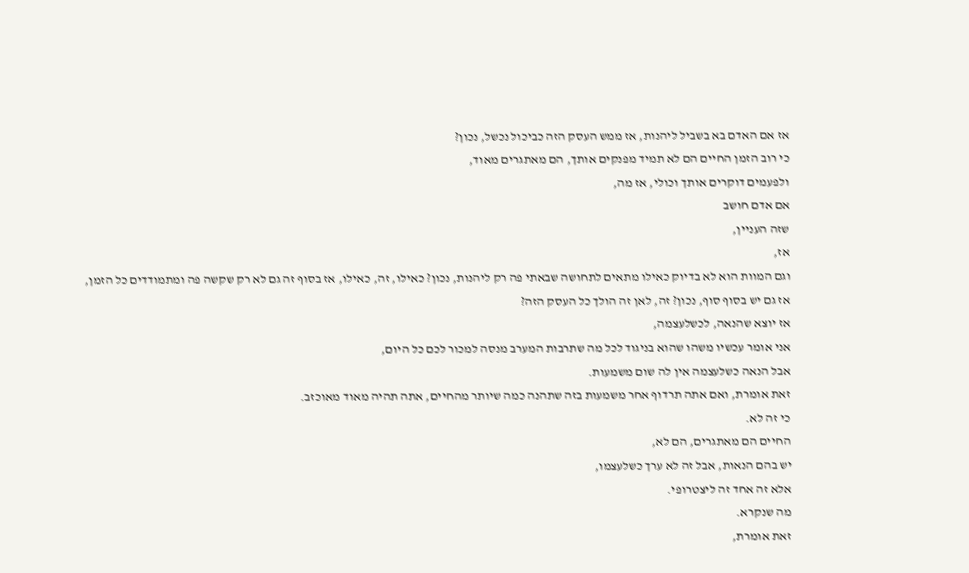אז אם האדם בא בשביל ליהנות, אז ממש העסק הזה כביכול נכשל, נכון?
כי רוב הזמן החיים הם לא תמיד מפנקים אותך, הם מאתגרים מאוד,
ולפעמים דוקרים אותך וכולי, אז מה,
אם אדם חושב
שזה העניין,
אז,
וגם המוות הוא לא בדיוק כאילו מתאים לתחושה שבאתי פה רק ליהנות, נכון? כאילו, זה, כאילו, אז בסוף זה גם לא רק שקשה פה ומתמודדים כל הזמן,
אז גם יש בסוף סוף, נכון? זה, לאן זה הולך כל העסק הזה?
אז יוצא שהנאה, לכשלעצמה,
אני אומר עכשיו משהו שהוא בניגוד לכל מה שתרבות המערב מנסה למכור לכם כל היום,
אבל הנאה כשלעצמה אין לה שום משמעות.
זאת אומרת, ואם אתה תרדוף אחר משמעות בזה שתהנה כמה שיותר מהחיים, אתה תהיה מאוד מאוכזב.
כי זה לא.
החיים הם מאתגרים, הם לא,
יש בהם הנאות, אבל זה לא ערך כשלעצמו,
אלא זה אחד זה ליצטרופי.
מה שנקרא.
זאת אומרת,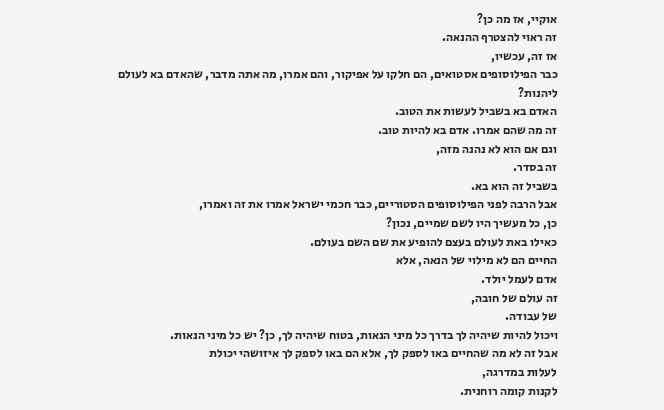אוקיי, אז מה כן?
זה ראוי להצטרף ההנאה.
אז זה, עכשיו,
כבר הפילוסופים אסטואים, הם חלקו על אפיקור, והם אמרו, מה אתה מדבר, שהאדם בא לעולם ליהנות?
האדם בא בשביל לעשות את הטוב.
זה מה שהם אמרו. אדם בא להיות טוב.
וגם אם הוא לא נהנה מזה,
זה בסדר.
בשביל זה הוא בא.
אבל הרבה לפני הפילוסופים הסטוריים, כבר חכמי ישראל אמרו את זה ואמרו,
כן, כל מעשיך היו לשם שמיים, נכון?
כאילו באת לעולם בעצם להופיע את שם השם בעולם.
החיים הם לא מילוי של הנאה, אלא
אדם לעמל יולד.
זה עולם של חובה,
של עבודה.
ויכול להיות שיהיה לך בדרך כל מיני הנאות, בטוח שיהיה לך, כן? יש כל מיני הנאות.
אבל זה לא מה שהחיים באו לספק לך, אלא הם באו לספק לך איזושהי יכולת
לעלות במדרגה,
לקנות קומה רוחנית.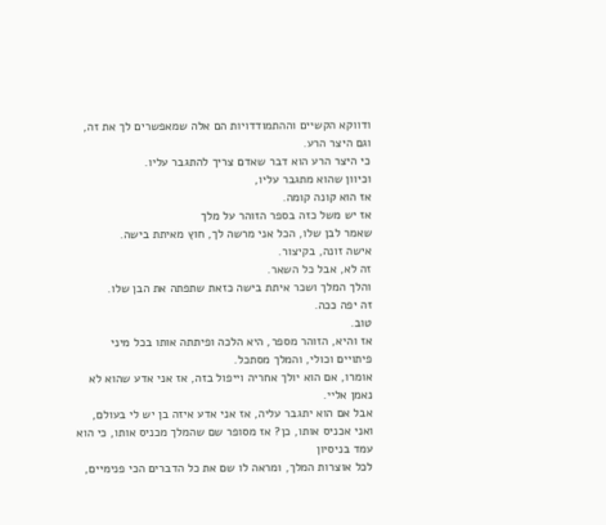ודווקא הקשיים וההתמודדויות הם אלה שמאפשרים לך את זה, וגם היצר הרע.
כי היצר הרע הוא דבר שאדם צריך להתגבר עליו.
וכיוון שהוא מתגבר עליו,
אז הוא קונה קומה.
אז יש משל כזה בספר הזוהר על מלך
שאמר לבן שלו, הכל אני מרשה לך, חוץ מאיתת בישה.
אישה זונה, בקיצור.
זה לא, אבל כל השאר.
והלך המלך ושכר איתת בישה כזאת שתפתה את הבן שלו.
זה יפה ככה.
טוב.
אז והיא, הזוהר מספר, היא הלכה ופיתתה אותו בכל מיני
פיתויים וכולי, והמלך מסתכל.
אומרו, אם הוא יולך אחריה וייפול בזה, אז אני אדע שהוא לא נאמן אליי.
אבל אם הוא יתגבר עליה, אז אני אדע איזה בן יש לי בעולם,
ואני אכניס אותו, כן? אז מסופר שם שהמלך מכניס אותו, כי הוא עמד בניסיון
לכל אוצרות המלך, ומראה לו שם את כל הדברים הכי פנימיים,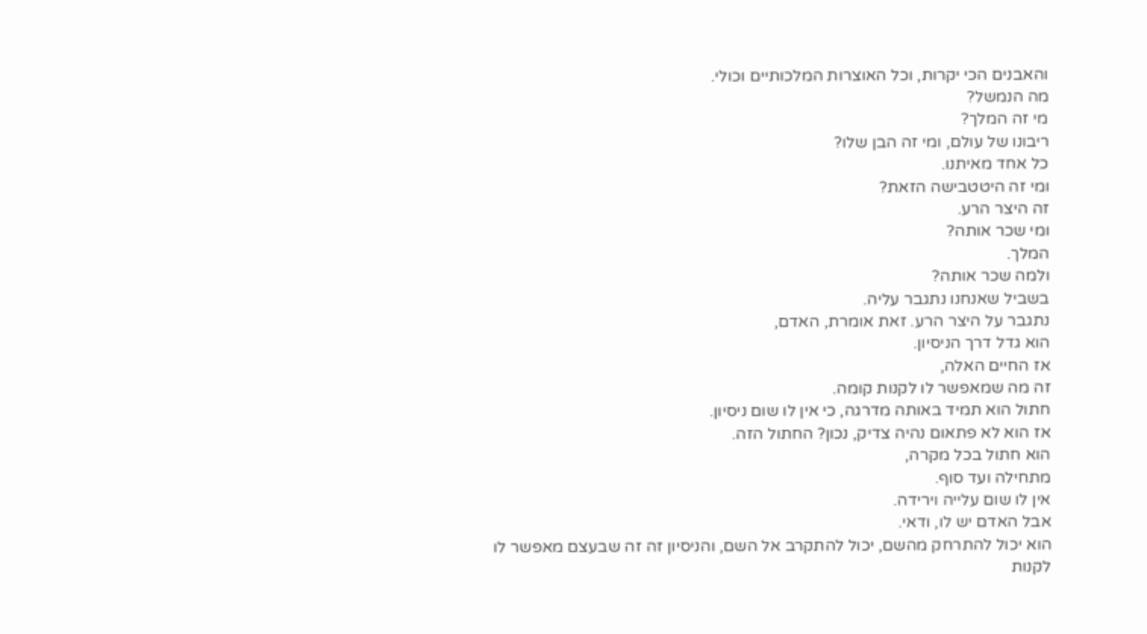והאבנים הכי יקרות, וכל האוצרות המלכותיים וכולי.
מה הנמשל?
מי זה המלך?
ריבונו של עולם, ומי זה הבן שלו?
כל אחד מאיתנו.
ומי זה היטטבישה הזאת?
זה היצר הרע.
ומי שכר אותה?
המלך.
ולמה שכר אותה?
בשביל שאנחנו נתגבר עליה.
נתגבר על היצר הרע. זאת אומרת, האדם,
הוא גדל דרך הניסיון.
אז החיים האלה,
זה מה שמאפשר לו לקנות קומה.
חתול הוא תמיד באותה מדרגה, כי אין לו שום ניסיון.
אז הוא לא פתאום נהיה צדיק, נכון? החתול הזה.
הוא חתול בכל מקרה,
מתחילה ועד סוף.
אין לו שום עלייה וירידה.
אבל האדם יש לו, ודאי.
הוא יכול להתרחק מהשם, יכול להתקרב אל השם, והניסיון זה זה שבעצם מאפשר לו לקנות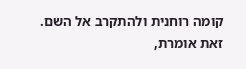קומה רוחנית ולהתקרב אל השם.
זאת אומרת,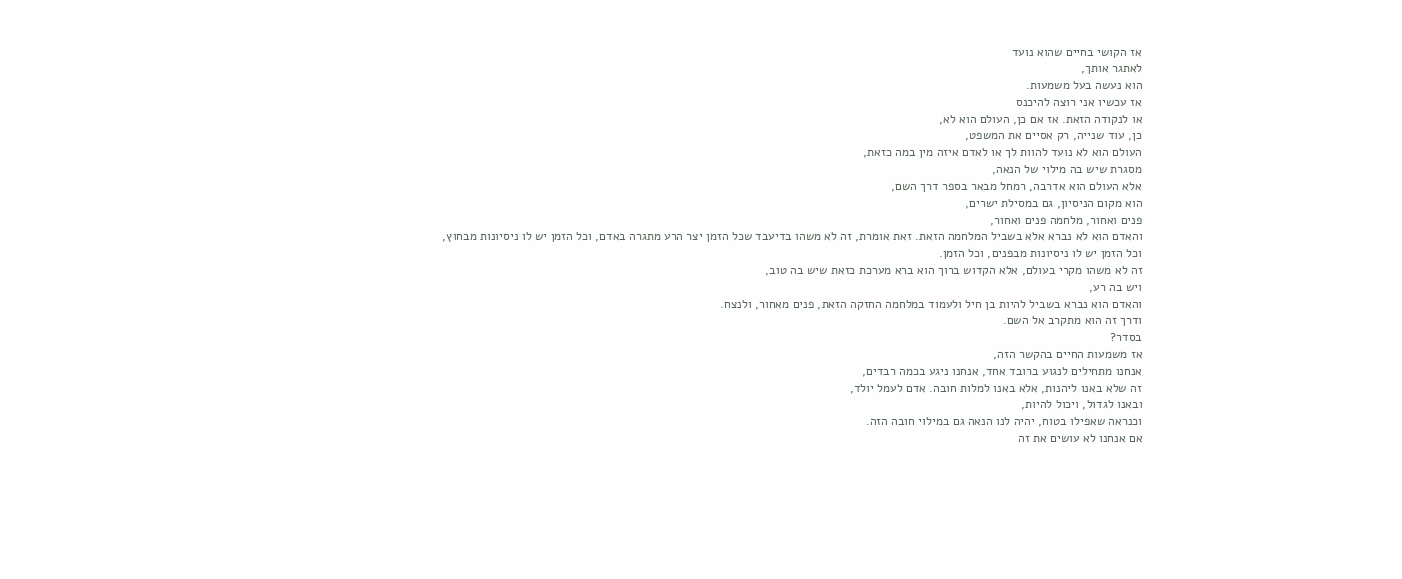אז הקושי בחיים שהוא נועד
לאתגר אותך,
הוא נעשה בעל משמעות.
אז עכשיו אני רוצה להיכנס
או לנקודה הזאת. אז אם כן, העולם הוא לא,
כן, עוד שנייה, רק אסיים את המשפט,
העולם הוא לא נועד להוות לך או לאדם איזה מין במה כזאת,
מסגרת שיש בה מילוי של הנאה,
אלא העולם הוא אדרבה, רמחל מבאר בספר דרך השם,
הוא מקום הניסיון, גם במסילת ישרים,
פנים ואחור, מלחמה פנים ואחור,
והאדם הוא לא נברא אלא בשביל המלחמה הזאת. זאת אומרת, זה לא משהו בדיעבד שכל הזמן יצר הרע מתגרה באדם, וכל הזמן יש לו ניסיונות מבחוץ,
וכל הזמן יש לו ניסיונות מבפנים, וכל הזמן.
זה לא משהו מקרי בעולם, אלא הקדוש ברוך הוא ברא מערכת כזאת שיש בה טוב,
ויש בה רע,
והאדם הוא נברא בשביל להיות בן חיל ולעמוד במלחמה החזקה הזאת, פנים מאחור, ולנצח.
ודרך זה הוא מתקרב אל השם.
בסדר?
אז משמעות החיים בהקשר הזה,
אנחנו מתחילים לנגוע ברובד אחד, אנחנו ניגע בכמה רבדים,
זה שלא באנו ליהנות, אלא באנו למלות חובה. אדם לעמל יולד,
ובאנו לגדול, ויכול להיות,
וכנראה שאפילו בטוח, יהיה לנו הנאה גם במילוי חובה הזה.
אם אנחנו לא עושים את זה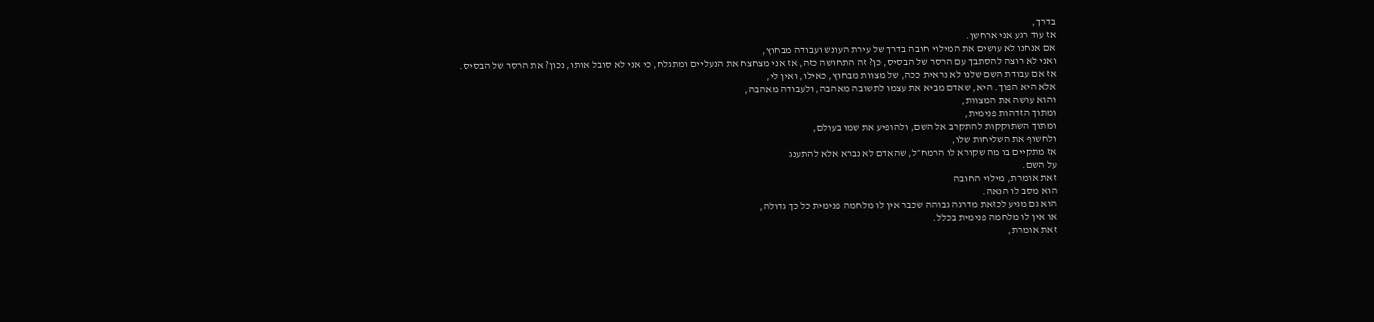בדרך,
אז עוד רגע אני ארחשן.
אם אנחנו לא עושים את המילוי חובה בדרך של עירת העונש ועבודה מבחוץ,
ואני לא רוצה להסתבך עם הרסר של הבסיס, כן? זה התחושה כזה, אז אני מצחצח את הנעליים ומתגלח, כי אני לא סובל אותו, נכון? את הרסר של הבסיס.
אז אם עבודת השם שלנו לא נראית ככה, של מצוות מבחוץ, כאילו, ואין לי,
אלא היא הפוך. היא, שאדם מביא את עצמו לתשובה מאהבה, ולעבודה מאהבה,
והוא עושה את המצוות,
ומתוך הזדהות פנימית,
ומתוך השתוקקות להתקרב אל השם, ולהופיע את שמו בעולם,
ולחשוף את השליחות שלו,
אז מתקיים בו מה שקורא לו הרמח״ל, שהאדם לא נברא אלא להתענג
על השם.
זאת אומרת, מילוי החובה
הוא מסב לו הנאה.
הוא גם מגיע לכזאת מדרגה גבוהה שכבר אין לו מלחמה פנימית כל כך גדולה,
או אין לו מלחמה פנימית בכלל.
זאת אומרת,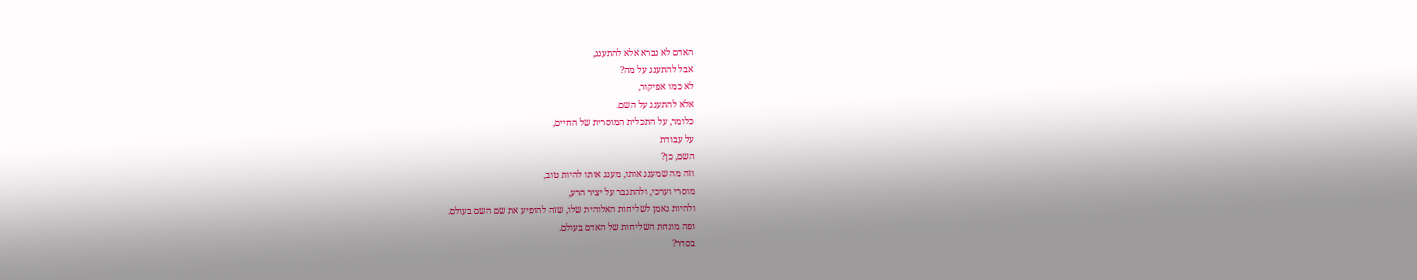האדם לא נברא אלא להתענג,
אבל להתענג על מה?
לא כמו אפיקור,
אלא להתענג על השם.
כלומר, על התכלית המוסרית של החיים,
על עבודת
השם, כן?
וזה מה שמענג אותו, מענג אותו להיות טוב,
מוסרי וערכי, ולהתגבר על יציר הרע,
ולהיות נאמן לשליחות האלוהית שלו, שזה להופיע את שם השם בעולם.
ופה מונחת השליחות של האדם בעולם.
בסדר?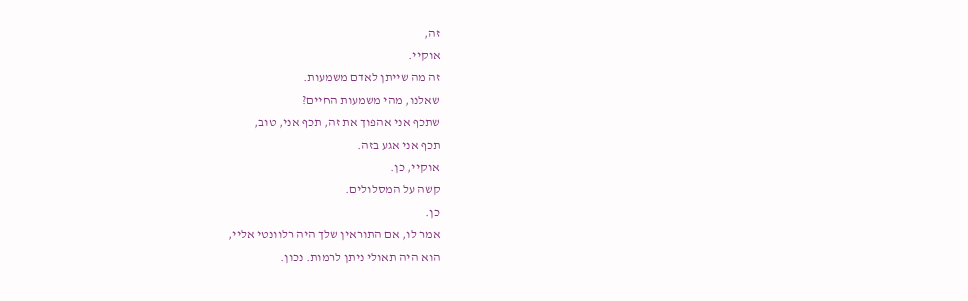זה,
אוקיי.
זה מה שייתן לאדם משמעות.
שאלנו, מהי משמעות החיים?
שתכף אני אהפוך את זה, תכף אני, טוב,
תכף אני אגע בזה.
אוקיי, כן.
קשה על המסלולים.
כן.
אמר לו, אם התוראין שלך היה רלוונטי אליי,
הוא היה תאולי ניתן לרמות. נכון.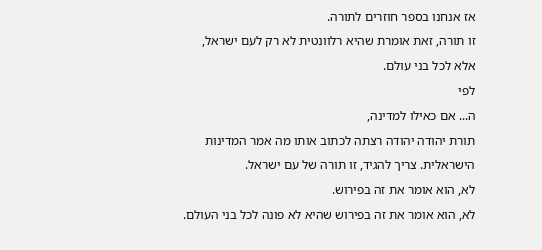אז אנחנו בספר חוזרים לתורה.
זו תורה, זאת אומרת שהיא רלוונטית לא רק לעם ישראל,
אלא לכל בני עולם.
לפי
ה... אם כאילו למדינה,
תורת יהודה יהודה רצתה לכתוב אותו מה אמר המדינות הישראלית. צריך להגיד, זו תורה של עם ישראל.
לא, הוא אומר את זה בפירוש.
לא, הוא אומר את זה בפירוש שהיא לא פונה לכל בני העולם.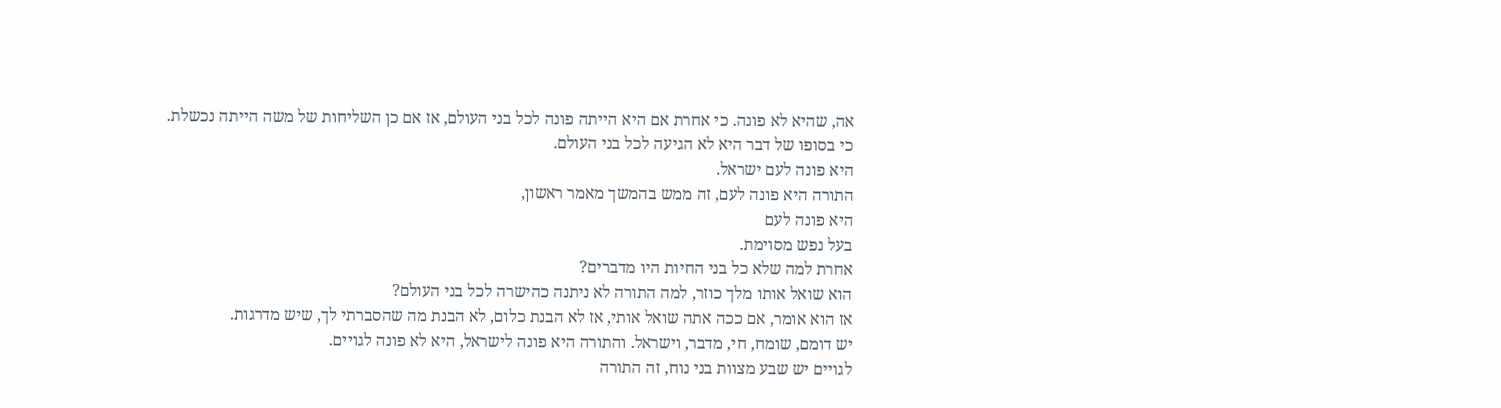אה, שהיא לא פונה. כי אחרת אם היא הייתה פונה לכל בני העולם, אז אם כן השליחות של משה הייתה נכשלת.
כי בסופו של דבר היא לא הגיעה לכל בני העולם.
היא פונה לעם ישראל.
התורה היא פונה לעם, זה ממש בהמשך מאמר ראשון,
היא פונה לעם
בעל נפש מסוימת.
אחרת למה שלא כל בני החיות היו מדברים?
הוא שואל אותו מלך כוזר, למה התורה לא ניתנה כהישרה לכל בני העולם?
אז הוא אומר, אם ככה אתה שואל אותי, אז לא הבנת כלום, לא הבנת מה שהסברתי לך, שיש מדרגות.
יש דומם, שומח, חי, מדבר, וישראל. והתורה היא פונה לישראל, היא לא פונה לגויים.
לגויים יש שבע מצוות בני נוח, זה התורה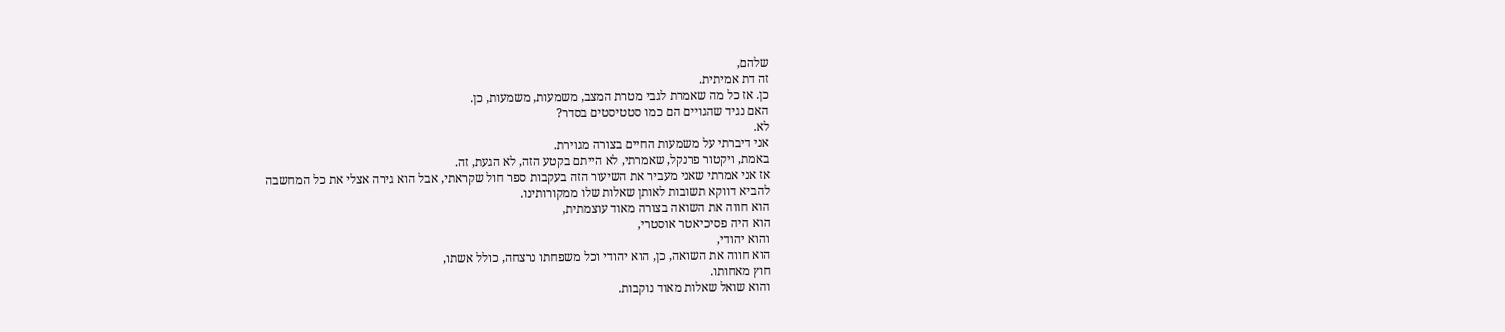שלהם,
זה דת אמיתית.
כן. אז כל מה שאמרת לגבי מטרת המצב, משמעות, משמעות, כן.
האם נגיד שהגויים הם כמו סטטיסטים בסדר?
לא.
אני דיברתי על משמעות החיים בצורה מגוירת.
באמת, ויקטור פרנקל, שאמרתי, לא הייתם בקטע הזה, לא הגעת, זה.
אז אני אמרתי שאני מעביר את השיעור הזה בעקבות ספר חול שקראתי, אבל הוא גירה אצלי את כל המחשבה
להביא דווקא תשובות לאותן שאלות שלו ממקורותינו.
הוא חווה את השואה בצורה מאוד עוצמתית,
הוא היה פסיכיאטר אוסטרי,
והוא יהודי,
הוא חווה את השואה, כן, הוא יהודי וכל משפחתו נרצחה, כולל אשתו,
חוץ מאחותו.
והוא שואל שאלות מאוד נוקבות.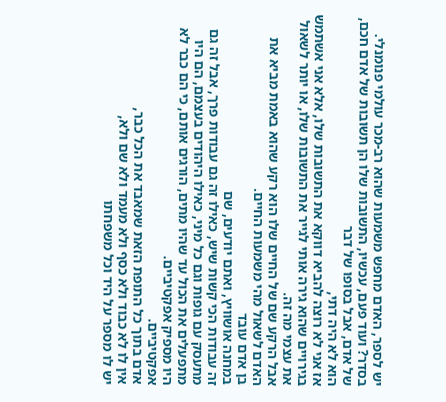יש לספר, האדם מחפש משמעות שהוא רב-מכר עולמי פנומנלי.
בסדר? ועוד פעם, עכשיו, התשובות שלו הן תשובות של אדם חכם, של אדם, אבל בסופו של דבר
הוא לא היה דתי,
אז אני לא רוצה להביא דווקא את התשובות שלו, אלא אני אשתמש בגירויים שהוא גירה אותי לגייר את התשובות שלו, או יותר לשאול את עצמי מה זה.
אבל הרקע שם של החיים שלו הוא רקע שהוא באמת מביא את האדם לשאול מהי משמעות החיים.
בן אדם עובד
במחנה אושוויץ, ואתם יודעים, שם
זה עבודות הכי קשות שיש, כאילו זה גם עבודות פרך, אבל זה גם
מתעסק עם גופות וגם כל מיני, כאילו היהודים בעצמם, הם היו מתפעלים את הכול עד שהיו מתים, הורגים אותם, כי הם כבר לא היו מספיק אפקטיביים.
אפקטיביים.
אדם בתוך כל התופת הזאת שמאבד את הכל כבר,
אין לו לא כבוד ולא כסף ולא מעמד ולא שם ולא,
יש לו מספר על היד וכל משפחתו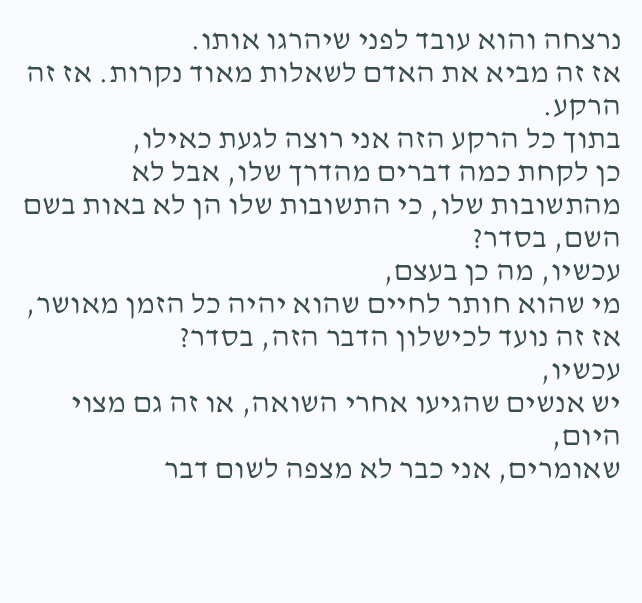נרצחה והוא עובד לפני שיהרגו אותו.
אז זה מביא את האדם לשאלות מאוד נקרות. אז זה הרקע.
בתוך כל הרקע הזה אני רוצה לגעת כאילו,
כן לקחת כמה דברים מהדרך שלו, אבל לא מהתשובות שלו, כי התשובות שלו הן לא באות בשם השם, בסדר?
עכשיו, מה כן בעצם,
מי שהוא חותר לחיים שהוא יהיה כל הזמן מאושר,
אז זה נועד לכישלון הדבר הזה, בסדר?
עכשיו,
יש אנשים שהגיעו אחרי השואה, או זה גם מצוי היום,
שאומרים, אני כבר לא מצפה לשום דבר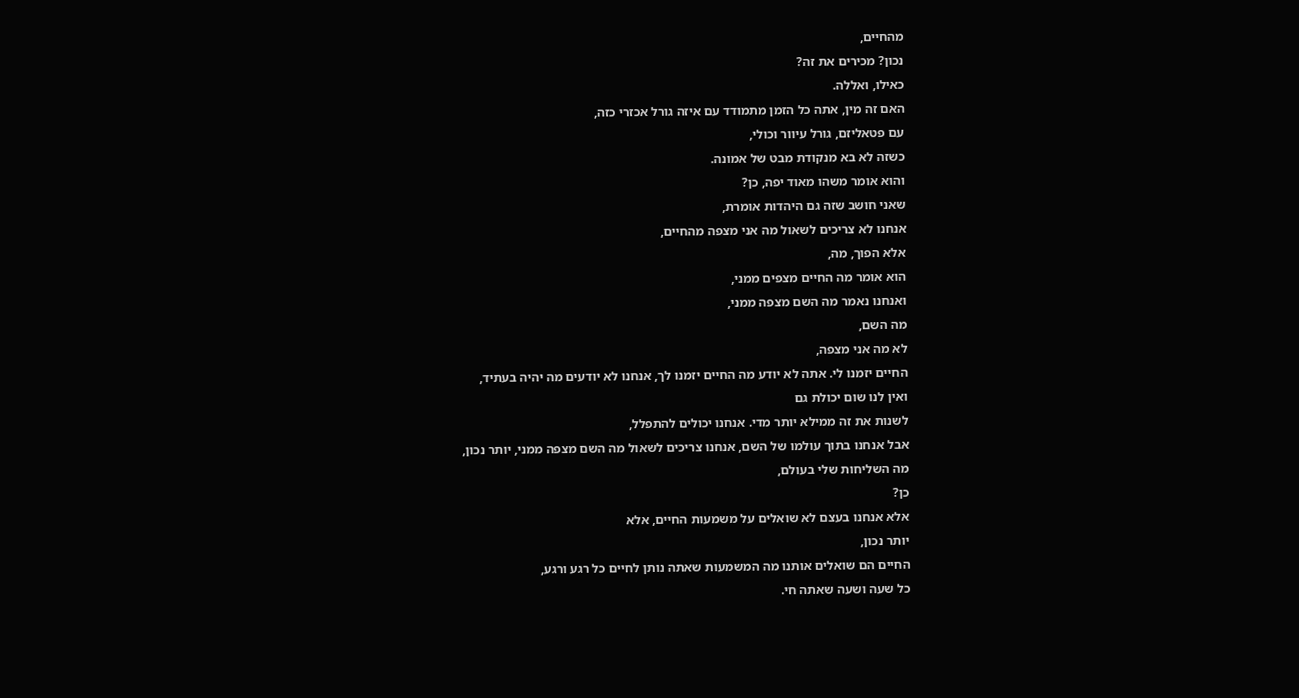מהחיים,
נכון? מכירים את זה?
כאילו, ואללה.
האם זה מין, אתה כל הזמן מתמודד עם איזה גורל אכזרי כזה,
עם פטאליזם, גורל עיוור וכולי,
כשזה לא בא מנקודת מבט של אמונה.
והוא אומר משהו מאוד יפה, כן?
שאני חושב שזה גם היהדות אומרת,
אנחנו לא צריכים לשאול מה אני מצפה מהחיים,
אלא הפוך, מה,
הוא אומר מה החיים מצפים ממני,
ואנחנו נאמר מה השם מצפה ממני,
מה השם,
לא מה אני מצפה,
החיים יזמנו לי. אתה לא יודע מה החיים יזמנו לך, אנחנו לא יודעים מה יהיה בעתיד,
ואין לנו שום יכולת גם
לשנות את זה ממילא יותר מדי. אנחנו יכולים להתפלל,
אבל אנחנו בתוך עולמו של השם, אנחנו צריכים לשאול מה השם מצפה ממני, יותר נכון,
מה השליחות שלי בעולם,
כן?
אלא אנחנו בעצם לא שואלים על משמעות החיים, אלא
יותר נכון,
החיים הם שואלים אותנו מה המשמעות שאתה נותן לחיים כל רגע ורגע,
כל שעה ושעה שאתה חי.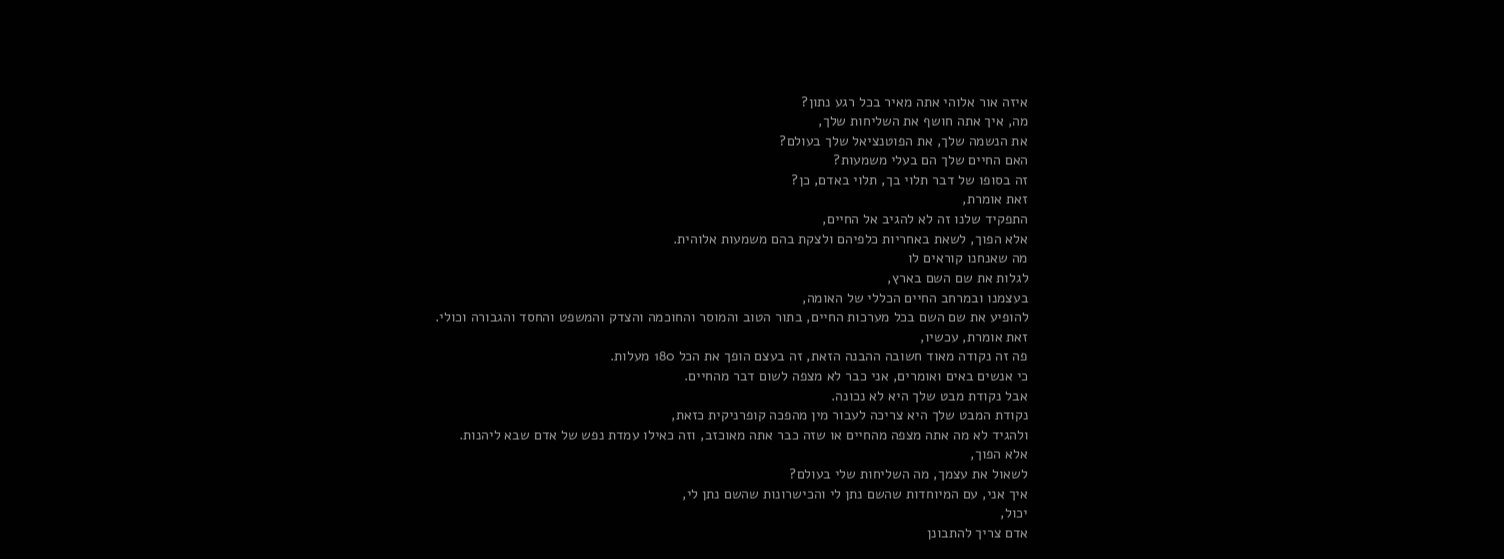איזה אור אלוהי אתה מאיר בכל רגע נתון?
מה, איך אתה חושף את השליחות שלך,
את הנשמה שלך, את הפוטנציאל שלך בעולם?
האם החיים שלך הם בעלי משמעות?
זה בסופו של דבר תלוי בך, תלוי באדם, כן?
זאת אומרת,
התפקיד שלנו זה לא להגיב אל החיים,
אלא הפוך, לשאת באחריות כלפיהם ולצקת בהם משמעות אלוהית.
מה שאנחנו קוראים לו
לגלות את שם השם בארץ,
בעצמנו ובמרחב החיים הכללי של האומה,
להופיע את שם השם בכל מערכות החיים, בתור הטוב והמוסר והחוכמה והצדק והמשפט והחסד והגבורה וכולי.
זאת אומרת, עכשיו,
פה זה נקודה מאוד חשובה ההבנה הזאת, זה בעצם הופך את הכל 180 מעלות.
כי אנשים באים ואומרים, אני כבר לא מצפה לשום דבר מהחיים.
אבל נקודת מבט שלך היא לא נכונה.
נקודת המבט שלך היא צריכה לעבור מין מהפכה קופרניקית כזאת,
ולהגיד לא מה אתה מצפה מהחיים או שזה כבר אתה מאוכזב, וזה כאילו עמדת נפש של אדם שבא ליהנות.
אלא הפוך,
לשאול את עצמך, מה השליחות שלי בעולם?
איך אני, עם המיוחדות שהשם נתן לי והכישרונות שהשם נתן לי,
יכול,
אדם צריך להתבונן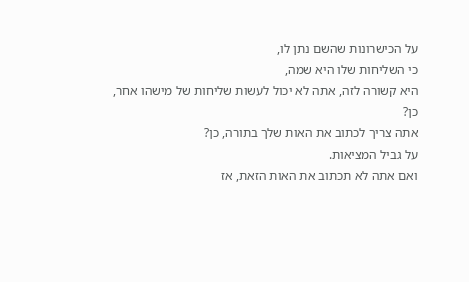על הכישרונות שהשם נתן לו,
כי השליחות שלו היא שמה,
היא קשורה לזה, אתה לא יכול לעשות שליחות של מישהו אחר,
כן?
אתה צריך לכתוב את האות שלך בתורה, כן?
על גביל המציאות.
ואם אתה לא תכתוב את האות הזאת, אז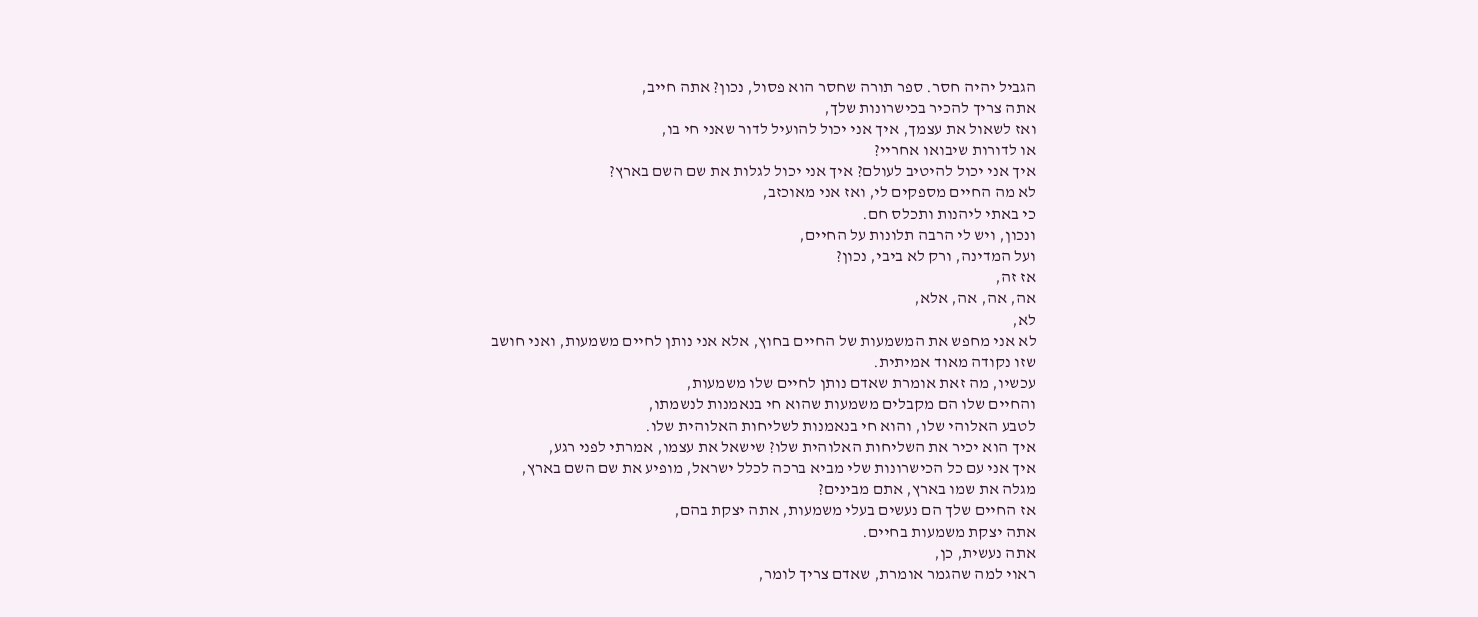הגביל יהיה חסר. ספר תורה שחסר הוא פסול, נכון? אתה חייב,
אתה צריך להכיר בכישרונות שלך,
ואז לשאול את עצמך, איך אני יכול להועיל לדור שאני חי בו,
או לדורות שיבואו אחריי?
איך אני יכול להיטיב לעולם? איך אני יכול לגלות את שם השם בארץ?
לא מה החיים מספקים לי, ואז אני מאוכזב,
כי באתי ליהנות ותכלס חם.
ונכון, ויש לי הרבה תלונות על החיים,
ועל המדינה, ורק לא ביבי, נכון?
אז זה,
אה, אה, אה, אלא,
לא,
לא אני מחפש את המשמעות של החיים בחוץ, אלא אני נותן לחיים משמעות, ואני חושב
שזו נקודה מאוד אמיתית.
עכשיו, מה זאת אומרת שאדם נותן לחיים שלו משמעות,
והחיים שלו הם מקבלים משמעות שהוא חי בנאמנות לנשמתו,
לטבע האלוהי שלו, והוא חי בנאמנות לשליחות האלוהית שלו.
איך הוא יכיר את השליחות האלוהית שלו? שישאל את עצמו, אמרתי לפני רגע,
איך אני עם כל הכישרונות שלי מביא ברכה לכלל ישראל, מופיע את שם השם בארץ,
מגלה את שמו בארץ, אתם מבינים?
אז החיים שלך הם נעשים בעלי משמעות, אתה יצקת בהם,
אתה יצקת משמעות בחיים.
אתה נעשית, כן,
ראוי למה שהגמר אומרת, שאדם צריך לומר,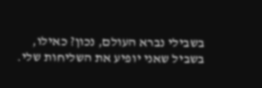בשבילי נברא העולם, נכון? כאילו,
בשביל שאני יופיע את השליחות שלי.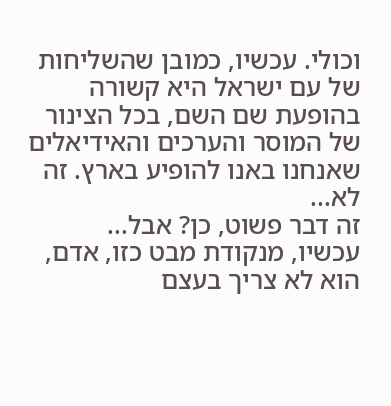וכולי. עכשיו, כמובן שהשליחות של עם ישראל היא קשורה בהופעת שם השם, בכל הצינור של המוסר והערכים והאידיאלים שאנחנו באנו להופיע בארץ. זה לא...
זה דבר פשוט, כן? אבל...
עכשיו, מנקודת מבט כזו, אדם, הוא לא צריך בעצם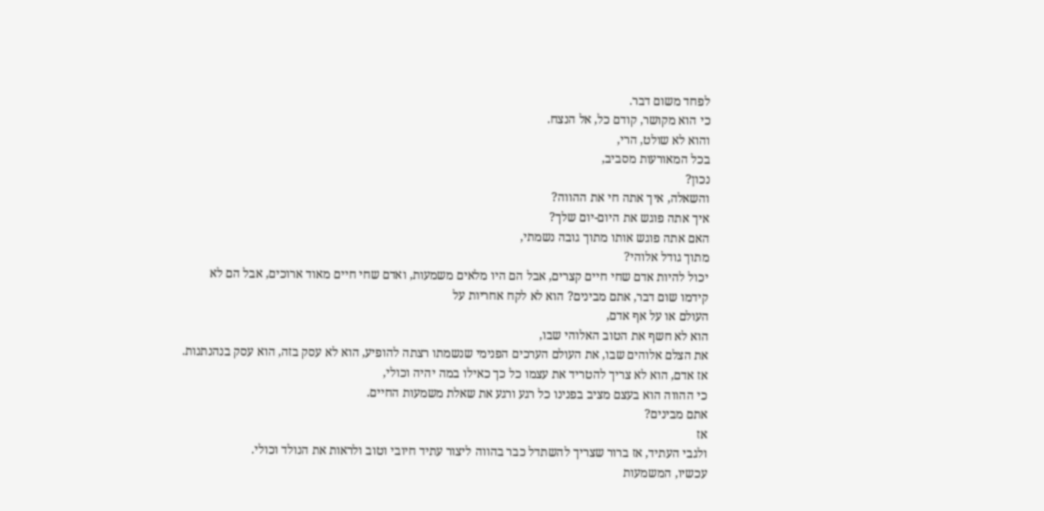לפחד משום דבר.
כי הוא מקושר, קודם כל, אל הנצח.
והוא לא שולט, הרי,
בכל המאורעות מסביב,
נכון?
והשאלה, איך אתה חי את ההווה?
איך אתה פוגש את היום-יום שלך?
האם אתה פוגש אותו מתוך גובה נשמתי,
מתוך גודל אלוהי?
יכול להיות אדם שחי חיים קצרים, אבל הם היו מלאים משמעות, ואדם שחי חיים מאוד ארוכים, אבל הם לא
קידמו שום דבר, אתם מבינים? הוא לא לקח אחריות על
העולם או על אף אדם,
הוא לא חשף את הטוב האלוהי שבו,
את הצלם אלוהים שבו, את העולם הערכים הפנימי שנשמתו רצתה להופיע, הוא לא עסק בזה, הוא עסק בנהנתנות.
אז אדם, הוא לא צריך להטריד את עצמו כל כך כאילו במה יהיה וכולי,
כי ההווה הוא בעצם מציב בפנינו כל רגע ורגע את שאלת משמעות החיים.
אתם מבינים?
אז
ולגבי העתיד, אז ברור שצריך להשתדל כבר בהווה ליצור עתיד חיובי וטוב ולראות את הנולד וכולי.
עכשיו, המשמעות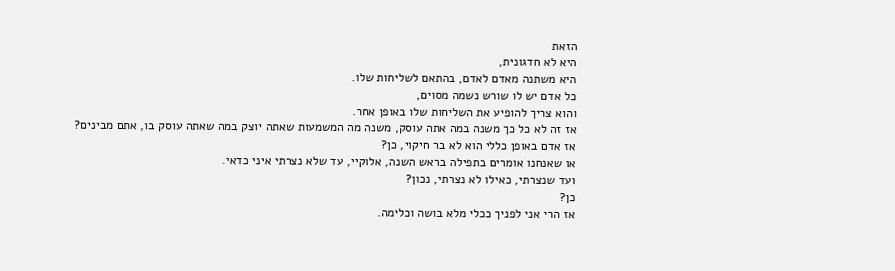הזאת
היא לא חדגונית,
היא משתנה מאדם לאדם, בהתאם לשליחות שלו.
כל אדם יש לו שורש נשמה מסוים,
והוא צריך להופיע את השליחות שלו באופן אחר.
אז זה לא כל כך משנה במה אתה עוסק, משנה מה המשמעות שאתה יוצק במה שאתה עוסק בו, אתם מבינים?
אז אדם באופן כללי הוא לא בר חיקוי, כן?
או שאנחנו אומרים בתפילה בראש השנה, אלוקיי, עד שלא נצרתי איני כדאי.
ועד שנצרתי, כאילו לא נצרתי, נכון?
כן?
אז הרי אני לפניך ככלי מלא בושה וכלימה.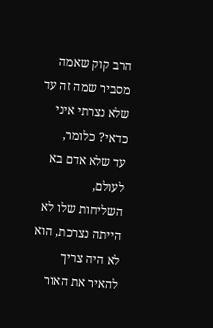הרב קוק שאמה מסביר שמה זה עד שלא נצרתי איני כדאי? כלומר,
עד שלא אדם בא לעולם,
השליחות שלו לא הייתה נצרכת, הוא לא היה צריך להאיר את האור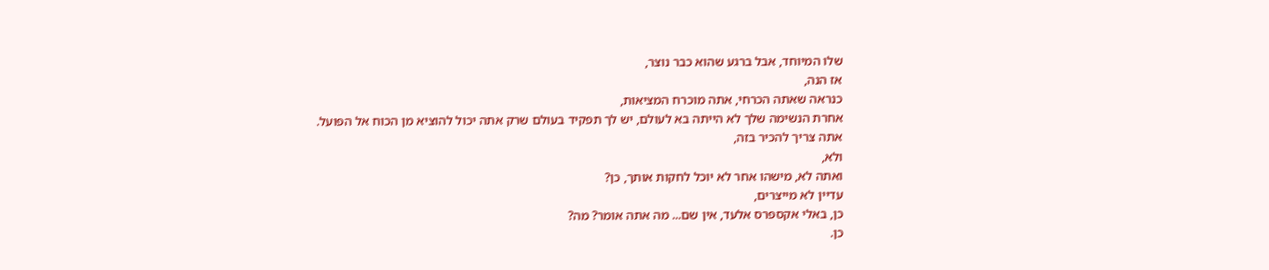שלו המיוחד, אבל ברגע שהוא כבר נוצר,
אז הנה,
כנראה שאתה הכרחי, אתה מוכרח המציאות,
אחרת הנשימה שלך לא הייתה בא לעולם, יש לך תפקיד בעולם שרק אתה יכול להוציא מן הכוח אל הפועל.
אתה צריך להכיר בזה,
ולא,
ואתה לא, מישהו אחר לא יוכל לחקות אותך, כן?
עדיין לא מייצרים,
כן, באלי אקספרס אלעד, אין שם... מה אתה אומר? מה?
כן.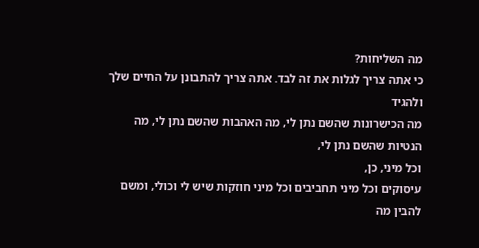מה השליחות?
כי אתה צריך לגלות את זה לבד. אתה צריך להתבונן על החיים שלך ולהגיד
מה הכישרונות שהשם נתן לי, מה האהבות שהשם נתן לי, מה הנטיות שהשם נתן לי,
וכל מיני, כן,
עיסוקים וכל מיני תחביבים וכל מיני חוזקות שיש לי וכולי, ומשם להבין מה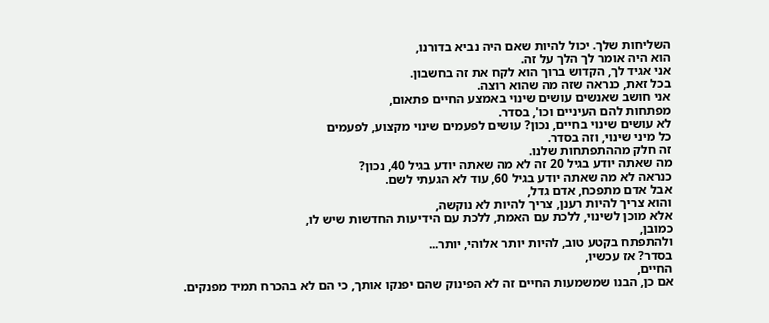השליחות שלך. יכול להיות שאם היה נביא בדורנו,
הוא היה אומר לך הלך על זה.
אני אגיד לך, הקדוש ברוך הוא לקח את זה בחשבון.
בכל זאת, כנראה שזה מה שהוא רוצה.
אני חושב שאנשים עושים שינוי באמצע החיים פתאום,
מפתחות להם העיניים וכו', בסדר.
לא עושים שינוי בחיים, נכון? עושים לפעמים שינוי מקצוע, לפעמים
כל מיני שינוי, וזה בסדר.
זה חלק מההתפתחות שלנו.
מה שאתה יודע בגיל 20 זה לא מה שאתה יודע בגיל 40, נכון?
כנראה לא מה שאתה יודע בגיל 60, עוד לא הגעתי לשם.
אבל אדם מתפכח, אדם גדל,
והוא צריך להיות רענן, צריך להיות לא נוקשה,
אלא מוכן לשינוי, ללכת עם האמת, ללכת עם הידיעות החדשות שיש לו,
כמובן,
ולהתפתח בקטע טוב, להיות יותר אלוהי, יותר...
בסדר? אז עכשיו,
החיים,
אם כן, הבנו שמשמעות החיים זה לא הפינוק שהם יפנקו אותך, כי הם לא בהכרח תמיד מפנקים.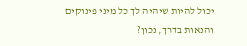יכול להיות שיהיה לך כל מיני פינוקים והנאות בדרך, נכון?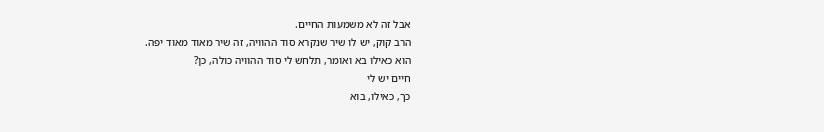אבל זה לא משמעות החיים.
הרב קוק, יש לו שיר שנקרא סוד ההוויה, זה שיר מאוד מאוד יפה.
הוא כאילו בא ואומר, תלחש לי סוד ההוויה כולה, כן?
חיים יש לי
כך, כאילו, בוא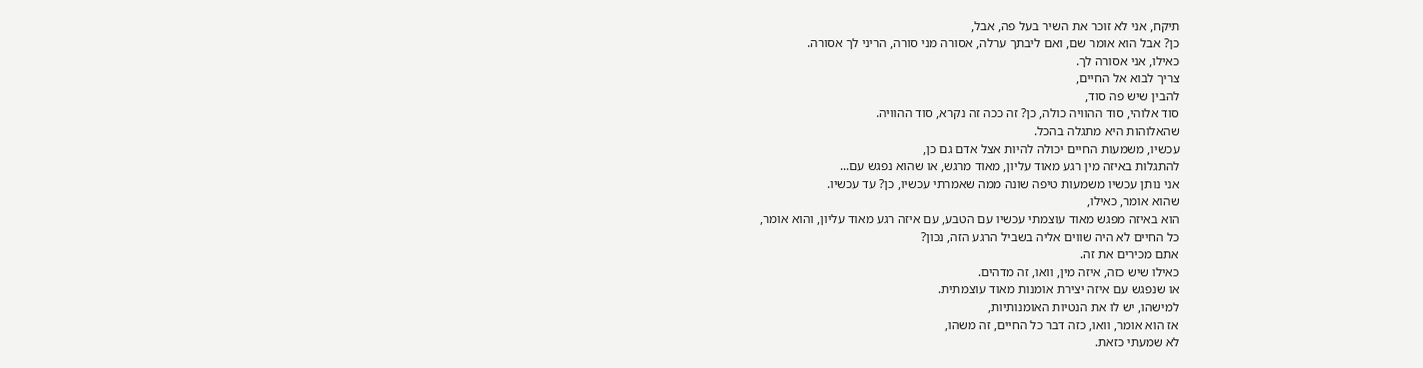תיקח, אני לא זוכר את השיר בעל פה, אבל,
כן? אבל הוא אומר שם, ואם ליבתך ערלה, אסורה מני סורה, הריני לך אסורה.
כאילו, אני אסורה לך.
צריך לבוא אל החיים,
להבין שיש פה סוד,
סוד אלוהי, סוד ההוויה כולה, כן? זה ככה זה נקרא, סוד ההוויה.
שהאלוהות היא מתגלה בהכל.
עכשיו, משמעות החיים יכולה להיות אצל אדם גם כן,
להתגלות באיזה מין רגע מאוד עליון, מאוד מרגש, או שהוא נפגש עם...
אני נותן עכשיו משמעות טיפה שונה ממה שאמרתי עכשיו, כן? עד עכשיו.
שהוא אומר, כאילו,
הוא באיזה מפגש מאוד עוצמתי עכשיו עם הטבע, עם איזה רגע מאוד עליון, והוא אומר,
כל החיים לא היה שווים אליה בשביל הרגע הזה, נכון?
אתם מכירים את זה.
כאילו שיש כזה, איזה מין, וואו, זה מדהים.
או שנפגש עם איזה יצירת אומנות מאוד עוצמתית.
למישהו, יש לו את הנטיות האומנותיות,
אז הוא אומר, וואו, כזה דבר כל החיים, זה משהו,
לא שמעתי כזאת.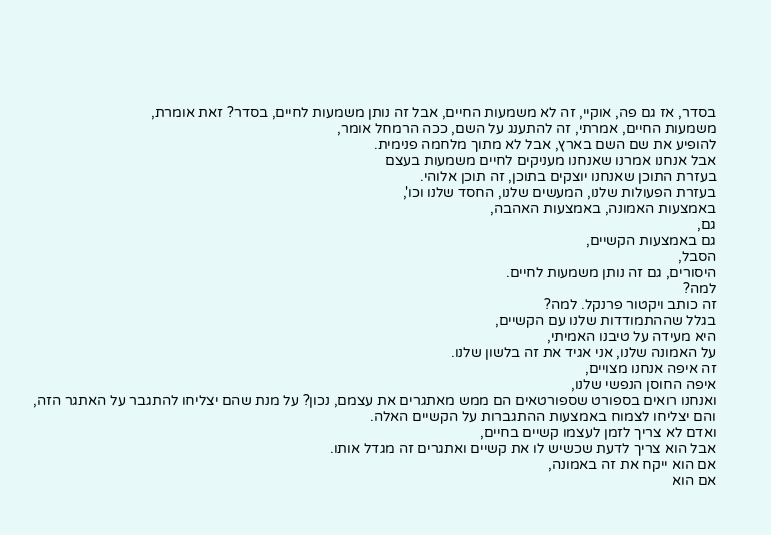בסדר, אז גם פה, אוקיי, זה לא משמעות החיים, אבל זה נותן משמעות לחיים, בסדר? זאת אומרת,
משמעות החיים, אמרתי, זה להתענג על השם, ככה הרמחל אומר,
להופיע את שם השם בארץ, אבל לא מתוך מלחמה פנימית.
אבל אנחנו אמרנו שאנחנו מעניקים לחיים משמעות בעצם
בעזרת התוכן שאנחנו יוצקים בתוכן, זה תוכן אלוהי.
בעזרת הפעולות שלנו, המעשים שלנו, החסד שלנו וכו',
באמצעות האמונה, באמצעות האהבה,
גם,
גם באמצעות הקשיים,
הסבל,
היסורים, גם זה נותן משמעות לחיים.
למה?
זה כותב ויקטור פרנקל. למה?
בגלל שההתמודדות שלנו עם הקשיים,
היא מעידה על טיבנו האמיתי,
על האמונה שלנו, אני אגיד את זה בלשון שלנו.
זה איפה אנחנו מצויים,
איפה החוסן הנפשי שלנו,
ואנחנו רואים בספורט שספורטאים הם ממש מאתגרים את עצמם, נכון? על מנת שהם יצליחו להתגבר על האתגר הזה,
והם יצליחו לצמוח באמצעות ההתגברות על הקשיים האלה.
ואדם לא צריך לזמן לעצמו קשיים בחיים,
אבל הוא צריך לדעת שכשיש לו את קשיים ואתגרים זה מגדל אותו.
אם הוא ייקח את זה באמונה,
אם הוא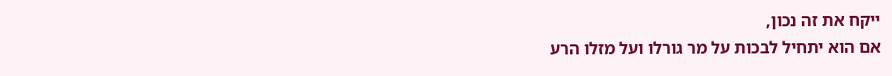ייקח את זה נכון,
אם הוא יתחיל לבכות על מר גורלו ועל מזלו הרע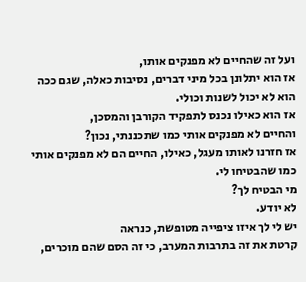ועל זה שהחיים לא מפנקים אותו,
אז הוא יתלונן בכל מיני דברים, נסיבות כאלה, שגם ככה הוא לא יכול לשנות וכולי.
אז הוא כאילו נכנס לתפקיד הקורבן והמסכן,
והחיים לא מפנקים אותי כמו שתכננתי, נכון?
אז חזרנו לאותו מעגל, כאילו, החיים הם לא מפנקים אותי כמו שהבטיחו לי.
מי הבטיח לך?
לא יודע.
יש לי לך איזו ציפייה מטופשת, כנראה
קרטת את זה בתרבות המערב, כי זה הסם שהם מוכרים,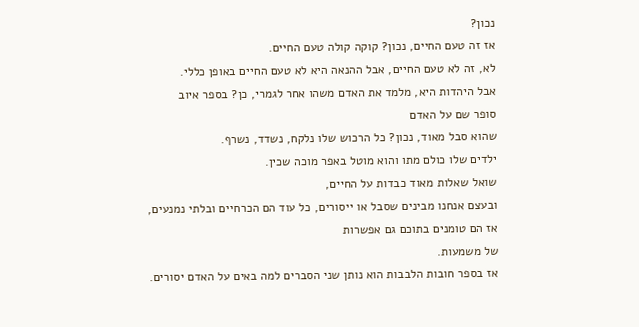נכון?
אז זה טעם החיים, נכון? קוקה קולה טעם החיים.
לא, זה לא טעם החיים, אבל ההנאה היא לא טעם החיים באופן כללי.
אבל היהדות היא, מלמד את האדם משהו אחר לגמרי, כן? בספר איוב
סופר שם על האדם
שהוא סבל מאוד, נכון? כל הרכוש שלו נלקח, נשדד, נשרף.
ילדים שלו כולם מתו והוא מוטל באפר מוכה שכין.
שואל שאלות מאוד כבדות על החיים,
ובעצם אנחנו מבינים שסבל או ייסורים, כל עוד הם הכרחיים ובלתי נמנעים,
אז הם טומנים בתוכם גם אפשרות
של משמעות.
אז בספר חובות הלבבות הוא נותן שני הסברים למה באים על האדם יסורים.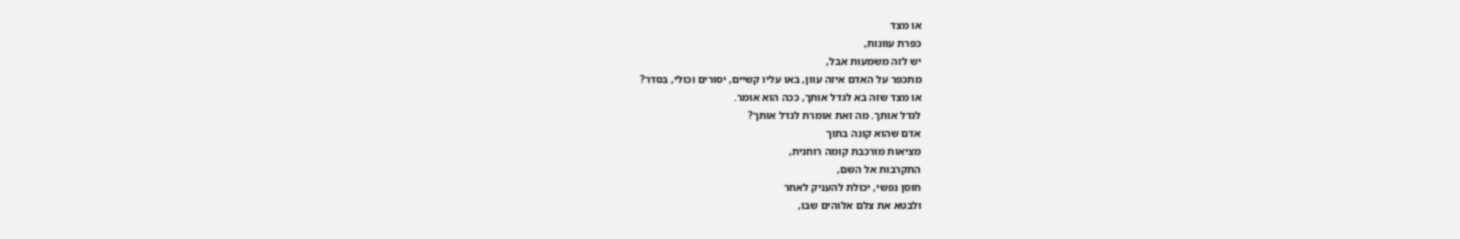או מצד
כפרת עוונות,
יש לזה משמעות אבל,
מתכפר על האדם איזה עוון, באו עליו קשיים, יסורים וכולי, בסדר?
או מצד שזה בא לגדל אותך, ככה הוא אומר.
לגדל אותך. מה זאת אומרת לגדל אותך?
אדם שהוא קונה בתוך
מציאות מורכבת קומה רוחנית,
התקרבות אל השם,
חוסן נפשי, יכולת להעניק לאחר
ולבטא את צלם אלוהים שבו,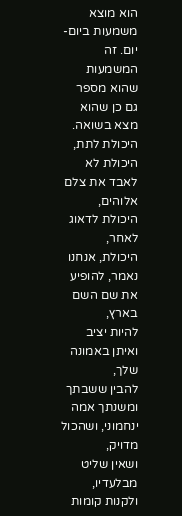הוא מוצא משמעות ביום-יום. זה המשמעות שהוא מספר גם כן שהוא מצא בשואה.
היכולת לתת,
היכולת לא לאבד את צלם אלוהים,
היכולת לדאוג לאחר,
היכולת, אנחנו נאמר, להופיע את שם השם בארץ,
להיות יציב ואיתן באמונה שלך,
להבין ששבתך ומשנתך אמה ינחמוני, ושהכול מדויק,
ושאין שליט מבלעדיו, ולקנות קומות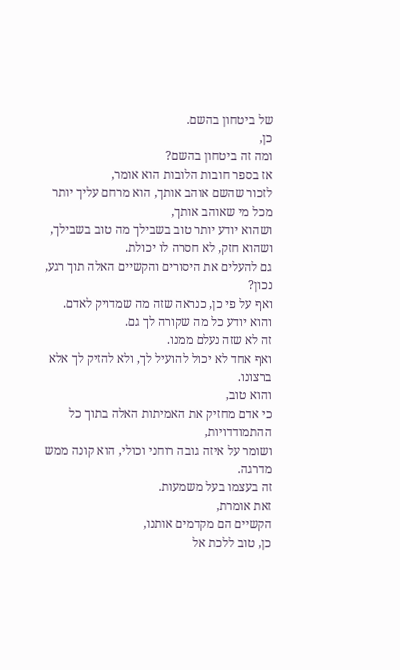של ביטחון בהשם.
כן,
ומה זה ביטחון בהשם?
אז בספר חובות הלובות הוא אומר,
לזכור שהשם אוהב אותך, הוא מרחם עליך יותר מכל מי שאוהב אותך,
ושהוא יודע יותר טוב בשבילך מה טוב בשבילך,
ושהוא חזק, לא חסרה לו יכולת.
גם להעלים את היסורים והקשיים האלה תוך רגע, נכון?
ואף על פי כן, כנראה שזה מה שמדויק לאדם.
והוא יודע כל מה שקורה לך גם.
זה לא שזה נעלם ממנו.
ואף אחד לא יכול להועיל לך, ולא להזיק לך אלא ברצונו.
והוא טוב,
כי אדם מחזיק את האמיתות האלה בתוך כל ההתמודדויות,
ושומר על איזה גובה רוחני וכולי, הוא קונה ממש מדרגה.
זה בעצמו בעל משמעות.
זאת אומרת,
הקשיים הם מקדמים אותנו,
כן, טוב ללכת אל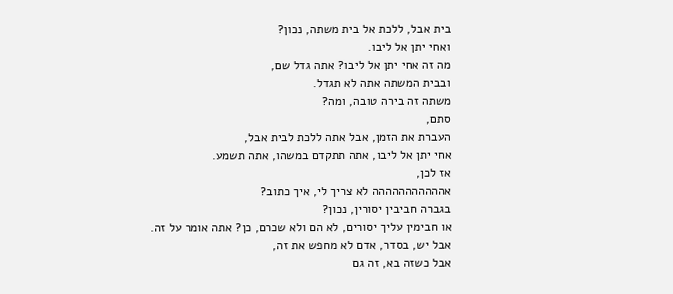בית אבל, ללכת אל בית משתה, נכון?
ואחי יתן אל ליבו.
מה זה אחי יתן אל ליבו? אתה גדל שם,
ובבית המשתה אתה לא תגדל.
משתה זה בירה טובה, ומה?
סתם,
העברת את הזמן, אבל אתה ללכת לבית אבל,
אחי יתן אל ליבו, אתה תתקדם במשהו, אתה תשמע.
אז לכן,
אההההההההההה לא צריך לי, איך כתוב?
בגברה חביבין יסורין, נכון?
או חבימין עליך יסורים, לא הם ולא שכרם, כן? אתה אומר על זה.
אבל יש, בסדר, אדם לא מחפש את זה,
אבל כשזה בא, זה גם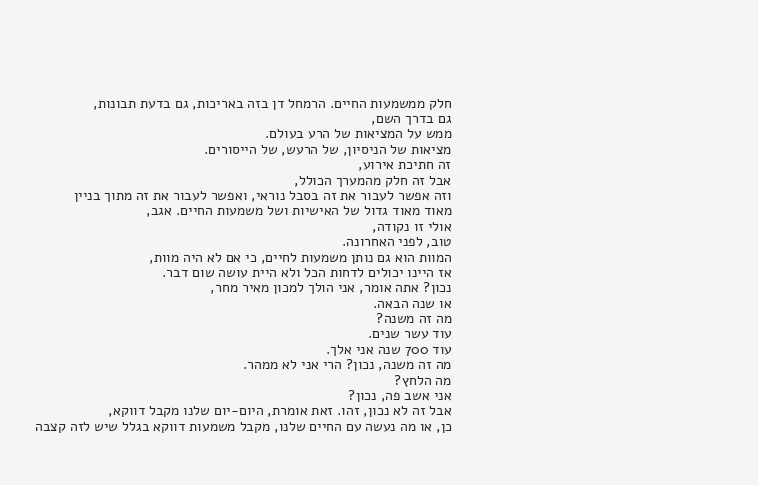חלק ממשמעות החיים. הרמחל דן בזה באריכות, גם בדעת תבונות,
גם בדרך השם,
ממש על המציאות של הרע בעולם.
מציאות של הניסיון, של הרעש, של הייסורים.
זה חתיכת אירוע,
אבל זה חלק מהמערך הכולל,
וזה אפשר לעבור את זה בסבל נוראי, ואפשר לעבור את זה מתוך בניין
מאוד מאוד גדול של האישיות ושל משמעות החיים. אגב,
אולי זו נקודה,
טוב, לפני האחרונה.
המוות הוא גם נותן משמעות לחיים, כי אם לא היה מוות,
אז היינו יכולים לדחות הכל ולא היית עושה שום דבר.
נכון? אתה אומר, אני הולך למכון מאיר מחר,
או שנה הבאה.
מה זה משנה?
עוד עשר שנים.
עוד 700 שנה אני אלך.
מה זה משנה, נכון? הרי אני לא ממהר.
מה הלחץ?
אני אשב פה, נכון?
אבל זה לא נכון, זהו. זאת אומרת, היום-יום שלנו מקבל דווקא,
כן, או מה נעשה עם החיים שלנו, מקבל משמעות דווקא בגלל שיש לזה קצבה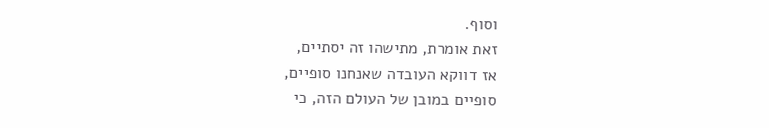וסוף.
זאת אומרת, מתישהו זה יסתיים,
אז דווקא העובדה שאנחנו סופיים,
סופיים במובן של העולם הזה, כי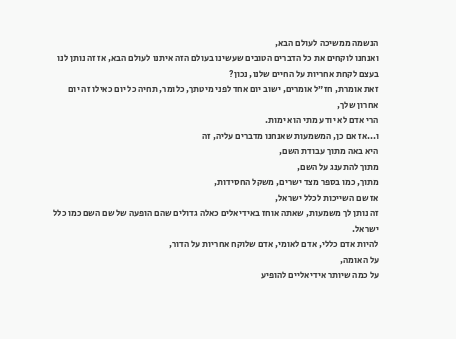הנשמה ממשיכה לעולם הבא,
ואנחנו לוקחים את כל הדברים הטובים שעשינו בעולם הזה איתנו לעולם הבא, אז זה נותן לנו
בעצם לקחת אחריות על החיים שלנו, נכון?
זאת אומרת, חז״ל אומרים, ישוב יום אחד לפני מיטתך, כלומר, תחיה כל יום כאילו זה יום אחרון שלך,
הרי אדם לא יודע מתי הוא ימות.
ו...אז אם כן, המשמעות שאנחנו מדברים עליה, זה
היא באה מתוך עבודת השם,
מתוך להתענג על השם,
מתוך, כמו בספר מצד ישרים, משקל החסידות,
אז שם השייכות לכלל ישראל,
זה נותן לך משמעות, שאתה אוחז באידיאלים כאלה גדולים שהם הופעה של שם השם כמו כלל ישראל.
להיות אדם כללי, אדם לאומי, אדם שלוקח אחריות על הדור,
על האומה,
על כמה שיותר אידיאליים להופיע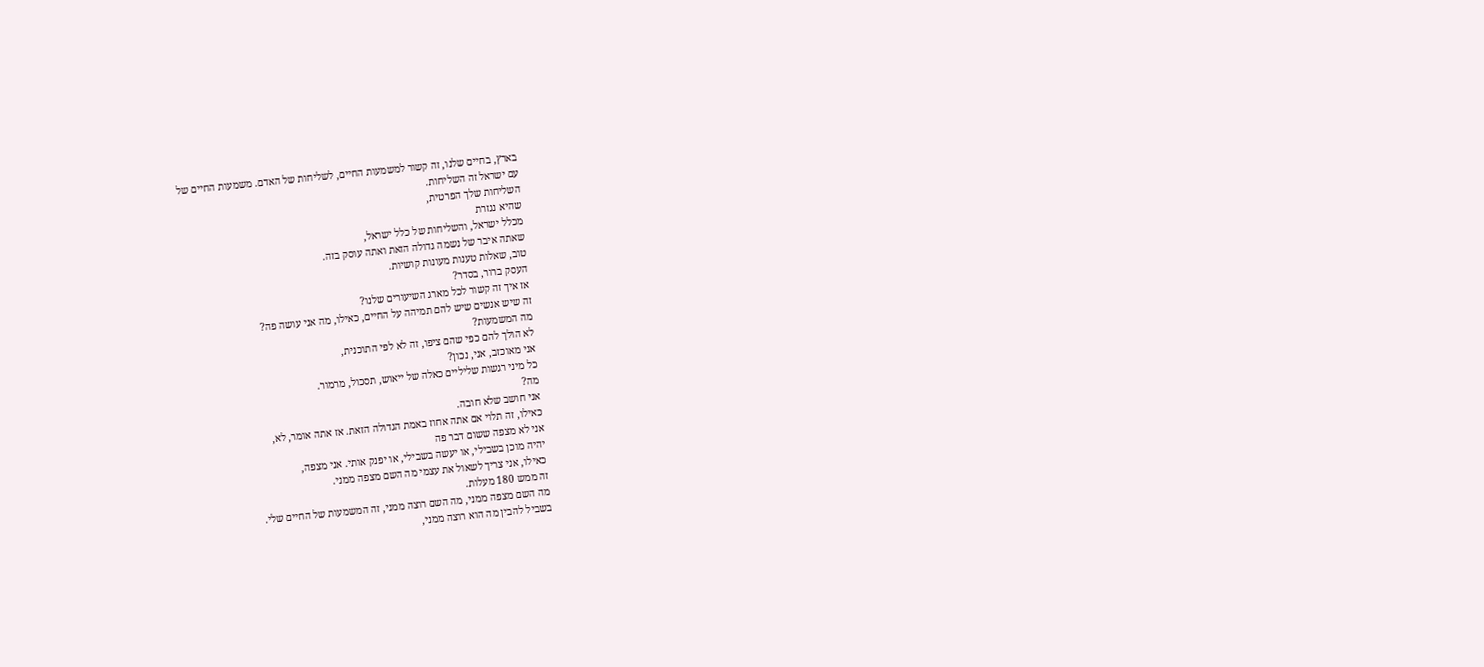בארץ, בחיים שלנו, זה קשור למשמעות החיים, לשליחות של האדם. משמעות החיים של
עם ישראל זה השליחות.
השליחות שלך הפרטית,
שהיא נגזרת
מכלל ישראל, והשליחות של כלל ישראל,
שאתה איבר של נשמה גדולה הזאת ואתה עוסק בזה.
טוב, שאלות טענות מעונות קושיות.
העסק ברור, בסדר?
אז איך זה קשור לכל מארג השיעורים שלנו?
זה שיש אנשים שיש להם תמיהה על החיים, כאילו, מה אני עושה פה?
מה המשמעות?
לא הולך להם כפי שהם ציפו, זה לא לפי התוכנית,
אני מאוכזב, אני, נכון?
כל מיני רגשות שליליים כאלה של ייאוש, תסכול, מרמור.
מה?
אני חושב שלא חובה.
כאילו, זה תלוי אם אתה אחוז באמת הגדולה הזאת. אז אתה אומר, לא,
אני לא מצפה ששום דבר פה
יהיה מוכן בשבילי, או יעשה בשבילי, או יפנק אותי. אני מצפה,
כאילו, אני צריך לשאול את עצמי מה השם מצפה ממני.
זה ממש 180 מעלות.
מה השם מצפה ממני, מה השם רוצה ממני, זה המשמעות של החיים שלי.
בשביל להבין מה הוא רוצה ממני,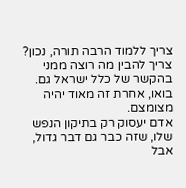צריך ללמוד הרבה תורה, נכון?
צריך להבין מה רוצה ממני בהקשר של כלל ישראל גם. בואו, אחרת זה מאוד יהיה מצומצם.
אדם יעסוק רק בתיקון הנפש שלו, שזה כבר גם דבר גדול, אבל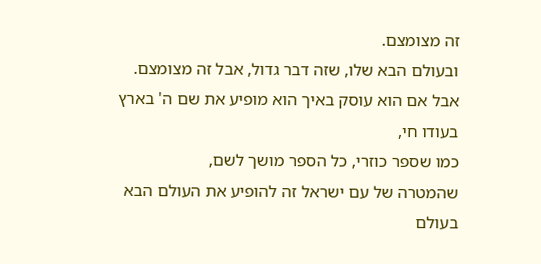זה מצומצם.
ובעולם הבא שלו, שזה דבר גדול, אבל זה מצומצם.
אבל אם הוא עוסק באיך הוא מופיע את שם ה' בארץ בעודו חי,
כמו שספר כוזרי, כל הספר מושך לשם,
שהמטרה של עם ישראל זה להופיע את העולם הבא בעולם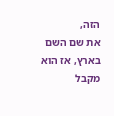הזה,
את שם השם בארץ, אז הוא מקבל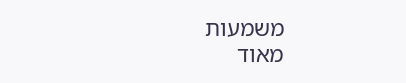משמעות
מאוד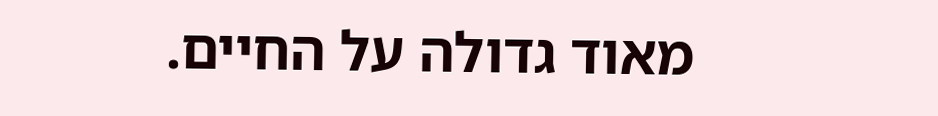מאוד גדולה על החיים.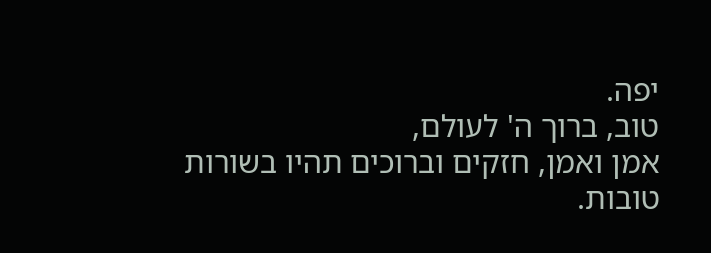יפה.
טוב, ברוך ה' לעולם,
אמן ואמן, חזקים וברוכים תהיו בשורות טובות.